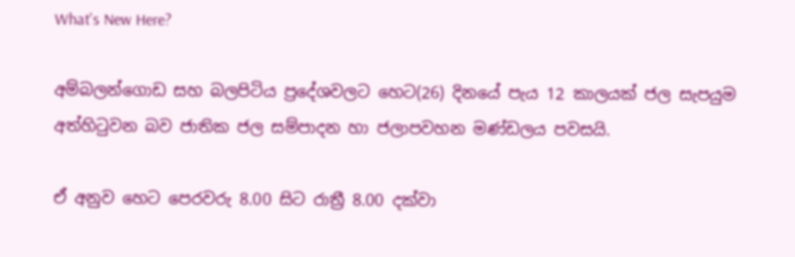What's New Here?

අම්බලන්ගොඩ සහ බලපිටිය ප්‍රදේශවලට හෙට(26) දිනයේ පැය 12 කාලයක් ජල සැපයුම අත්හිටුවන බව ජාතික ජල සම්පාදන හා ජලාපවහන මණ්ඩලය පවසයි.

ඒ අනුව හෙට පෙරවරු 8.00 සිට රාත්‍රී 8.00 දක්වා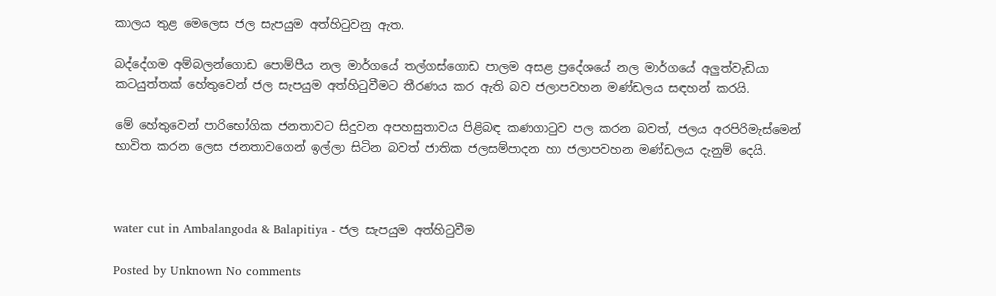කාලය තුළ මෙලෙස ජල සැපයුම අත්හිටුවනු ඇත.

බද්දේගම අම්බලන්ගොඩ පොම්පීය නල මාර්ගයේ තල්ගස්ගොඩ පාලම අසළ ප්‍රදේශයේ නල මාර්ගයේ අලුත්වැඩියා කටයුත්තක් හේතුවෙන් ජල සැපයුම අත්හිටුවීමට තීරණය කර ඇති බව ජලාපවහන මණ්ඩලය සඳහන් කරයි.

මේ හේතුවෙන් පාරිභෝගික ජනතාවට සිදුවන අපහසුතාවය පිළිබඳ කණගාටුව පල කරන බවත්, ජලය අරපිරිමැස්මෙන් භාවිත කරන ලෙස ජනතාවගෙන් ඉල්ලා සිටින බවත් ජාතික ජලසම්පාදන හා ජලාපවහන මණ්ඩලය දැනුම් දෙයි.



water cut in Ambalangoda & Balapitiya - ජල සැපයුම අත්හිටුවීම

Posted by Unknown No comments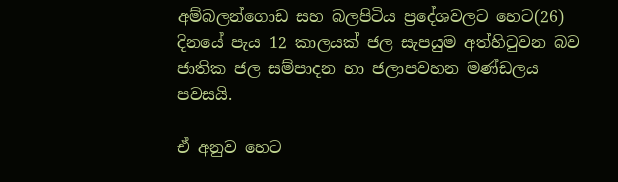අම්බලන්ගොඩ සහ බලපිටිය ප්‍රදේශවලට හෙට(26) දිනයේ පැය 12 කාලයක් ජල සැපයුම අත්හිටුවන බව ජාතික ජල සම්පාදන හා ජලාපවහන මණ්ඩලය පවසයි.

ඒ අනුව හෙට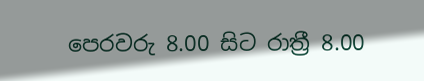පෙරවරු 8.00 සිට රාත්‍රී 8.00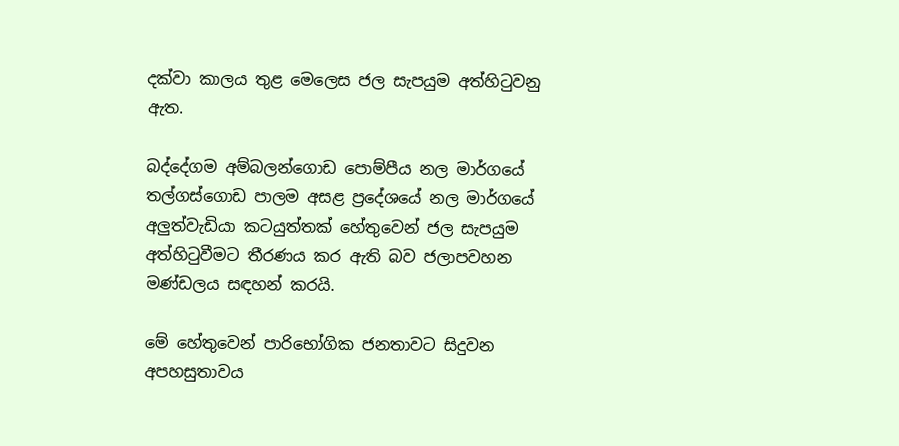දක්වා කාලය තුළ මෙලෙස ජල සැපයුම අත්හිටුවනු ඇත.

බද්දේගම අම්බලන්ගොඩ පොම්පීය නල මාර්ගයේ තල්ගස්ගොඩ පාලම අසළ ප්‍රදේශයේ නල මාර්ගයේ අලුත්වැඩියා කටයුත්තක් හේතුවෙන් ජල සැපයුම අත්හිටුවීමට තීරණය කර ඇති බව ජලාපවහන මණ්ඩලය සඳහන් කරයි.

මේ හේතුවෙන් පාරිභෝගික ජනතාවට සිදුවන අපහසුතාවය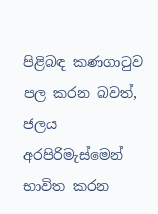පිළිබඳ කණගාටුව පල කරන බවත්, ජලය අරපිරිමැස්මෙන් භාවිත කරන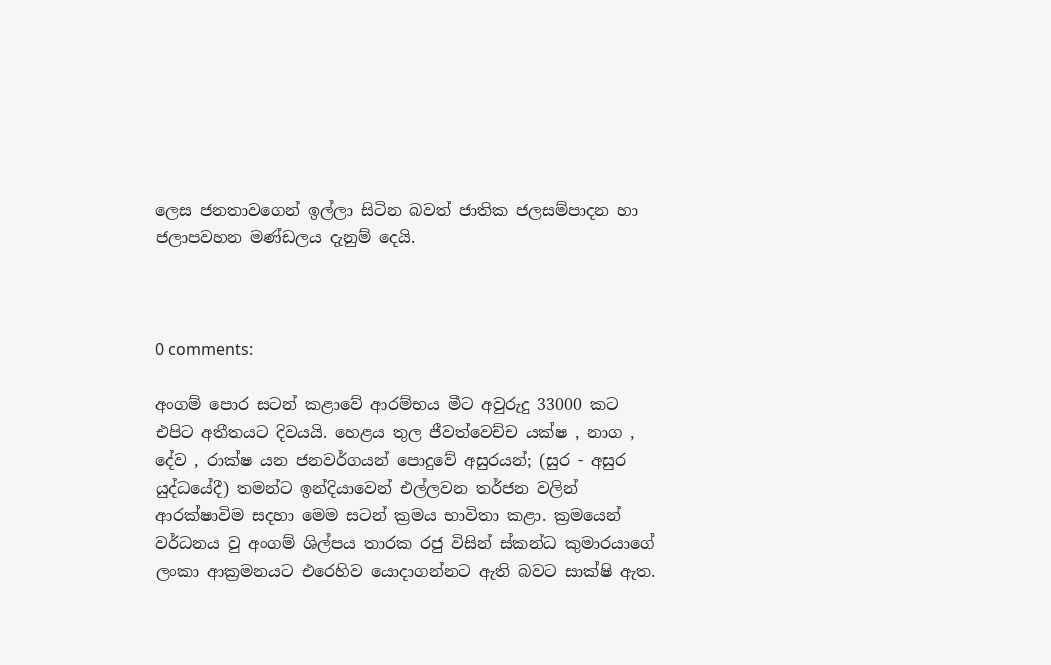ලෙස ජනතාවගෙන් ඉල්ලා සිටින බවත් ජාතික ජලසම්පාදන හා ජලාපවහන මණ්ඩලය දැනුම් දෙයි.



0 comments:

අංගම් පොර සටන් කළාවේ ආරම්භය මීට අවුරුදු 33000 කට එපිට අතීතයට දිවයයි. හෙළය තුල ජීවත්වෙච්ච යක්ෂ , නාග , දේව , රාක්ෂ යන ජනවර්ගයන් පොදුවේ අසුරයන්; (සුර - අසුර යුද්ධයේදී) තමන්ට ඉන්දියාවෙන් එල්ලවන තර්ජන වලින් ආරක්ෂාවිම සදහා මෙම සටන් ක්‍රමය භාවිතා කළා. ක්‍රමයෙන් වර්ධනය වු අංගම් ශිල්පය තාරක රජු විසින් ස්කන්ධ කුමාරයාගේ ලංකා ආක්‍රමනයට එරෙහිව යොදාගන්නට ඇති බවට සාක්ෂි ඇත.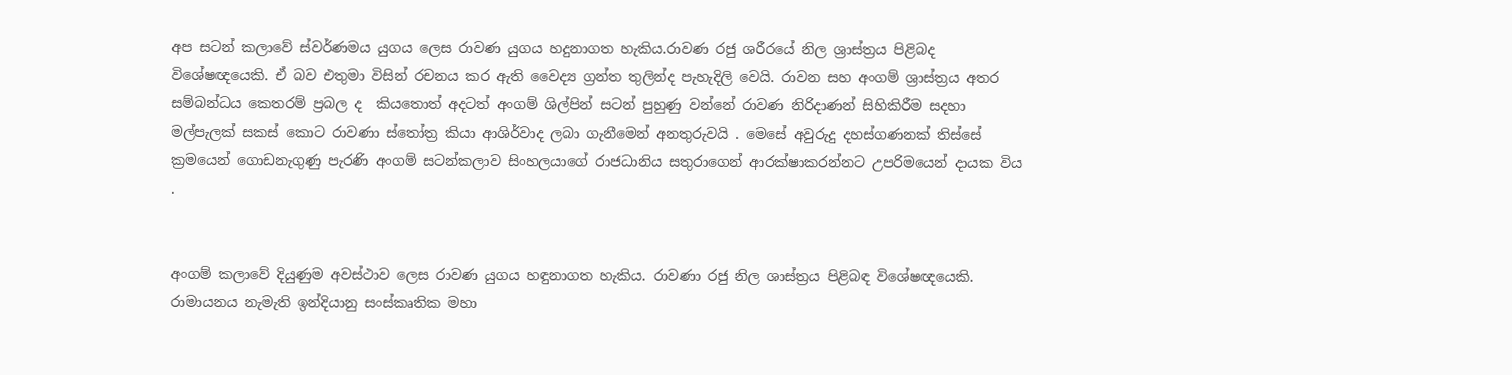අප සටන් කලාවේ ස්වර්ණමය යුගය ලෙස රාවණ යුගය හදුනාගත හැකිය.රාවණ රජු ශරීරයේ නිල ශ්‍රාස්ත්‍රය පිළිබද විශේෂඥයෙකි. ඒ බව එතුමා විසින් රචනය කර ඇති වෛද්‍ය ග්‍රන්ත තුලින්ද පැහැදිලි වෙයි. රාවන සහ අංගම් ශ්‍රාස්ත්‍රය අතර සම්බන්ධය කෙතරම් ප්‍රබල ද  කියතොත් අදටත් අංගම් ශිල්පින් සටන් පුහුණු වන්නේ රාවණ නිරිදාණන් සිහිකිරීම සදහා මල්පැලක් සකස් කොට රාවණා ස්තෝත්‍ර කියා ආශිර්වාද ලබා ගැනීමෙන් අනතුරුවයි . මෙසේ අවුරුදු දහස්ගණනක් තිස්සේ ක්‍රමයෙන් ගොඩනැගුණු පැරණි අංගම් සටන්කලාව සිංහලයාගේ රාජධානිය සතුරාගෙන් ආරක්ෂාකරන්නට උපරිමයෙන් දායක විය .


අංගම් කලාවේ දියුණුම අවස්ථාව ලෙස රාවණ යුගය හඳුනාගත හැකිය. රාවණා රජු නිල ශාස්ත්‍රය පිළිබඳ විශේෂඥයෙකි. රාමායනය නැමැති ඉන්දියානු සංස්කෘතික මහා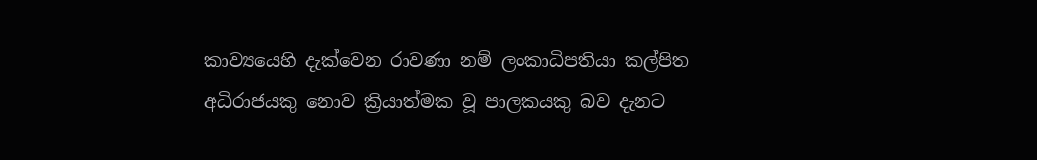කාව්‍යයෙහි දැක්වෙන රාවණා නම් ලංකාධිපතියා කල්පිත අධිරාජයකු නොව ක්‍රියාත්මක වූ පාලකයකු බව දැනට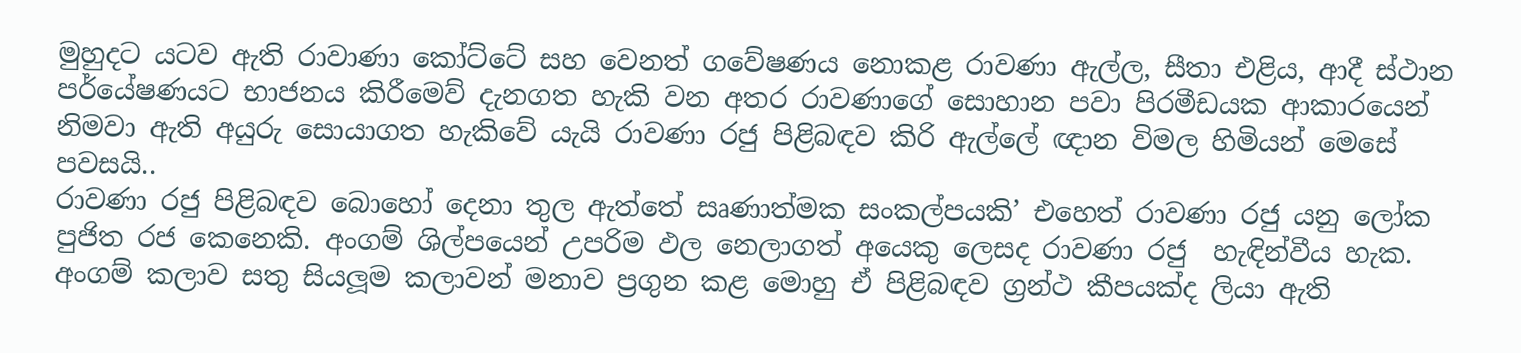මුහුදට යටව ඇති රාවාණා කෝට්ටේ සහ වෙනත් ගවේෂණය නොකළ රාවණා ඇල්ල, සීතා එළිය, ආදී ස්ථාන පර්යේෂණයට භාජනය කිරීමෙව් දැනගත හැකි වන අතර රාවණාගේ සොහාන පවා පිරමීඩයක ආකාරයෙන් නිමවා ඇති අයුරු සොයාගත හැකිවේ යැයි රාවණා රජු පිළිබඳව කිරි ඇල්ලේ ඥාන විමල හිමියන් මෙසේ පවසයි..
රාවණා රජු පිළිබඳව බොහෝ දෙනා තුල ඇත්තේ සෘණාත්මක සංකල්පයකි’ එහෙත් රාවණා රජු යනු ලෝක පුජිත රජ කෙනෙකි. අංගම් ශිල්පයෙන් උපරිම ඵල නෙලාගත් අයෙකු ලෙසද රාවණා රජු  හැඳින්වීය හැක.
අංගම් කලාව සතු සියලූම කලාවන් මනාව ප්‍රගුන කළ මොහු ඒ පිළිබඳව ග්‍රන්ථ කීපයක්ද ලියා ඇති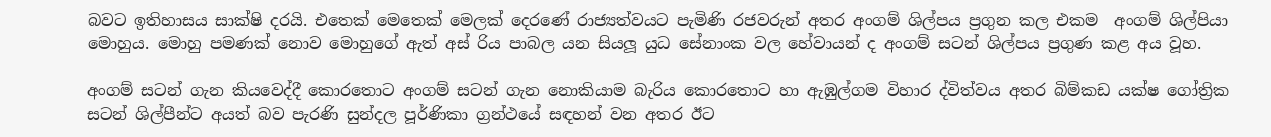බවට ඉතිහාසය සාක්ෂි දරයි. එතෙක් මෙතෙක් මෙලක් දෙරණේ රාජ්‍යත්වයට පැමිණි රජවරුන් අතර අංගම් ශිල්පය ප්‍රගුන කල එකම  අංගම් ශිල්පියා මොහුය. මොහු පමණක් නොව මොහුගේ ඇත් අස් රිය පාබල යන සියලූ යුධ සේනාංක වල හේවායන් ද අංගම් සටන් ශිල්පය ප්‍රගුණ කළ අය වූහ.

අංගම් සටන් ගැන කියවෙද්දී කොරතොට අංගම් සටන් ගැන නොකියාම බැරිය කොරතොට හා ඇඹුල්ගම විහාර ද්විත්වය අතර බිම්කඩ යක්ෂ ගෝත්‍රික සටන් ශිල්පීන්ට අයත් බව පැරණි සුන්දල පූර්ණිකා ග්‍රන්ථයේ සඳහන් වන අතර ඊට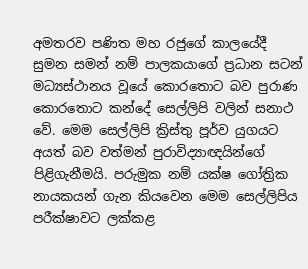අමතරව පණිත මහ රජුගේ කාලයේදී සුමන සමන් නම් පාලකයාගේ ප්‍රධාන සටන් මධ්‍යස්ථානය වූයේ කොරතොට බව පුරාණ කොරතොට කන්දේ සෙල්ලිපි වලින් සනාථ වේ. මෙම සෙල්ලිපි ක්‍රිස්තු පූර්ව යුගයට අයත් බව වත්මන් පුරාවිද්‍යාඥයින්ගේ පිළිගැනීමයි. පරුමුක නම් යක්ෂ ගෝත්‍රික නායකයන් ගැන කියවෙන මෙම සෙල්ලිපිය පරීක්ෂාවට ලක්කළ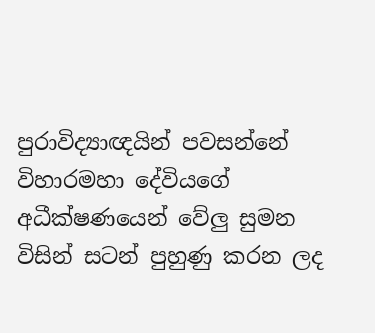පුරාවිද්‍යාඥයින් පවසන්නේ විහාරමහා දේවියගේ අධීක්ෂණයෙන් වේලු සුමන විසින් සටන් පුහුණු කරන ලද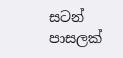සටන් පාසලක්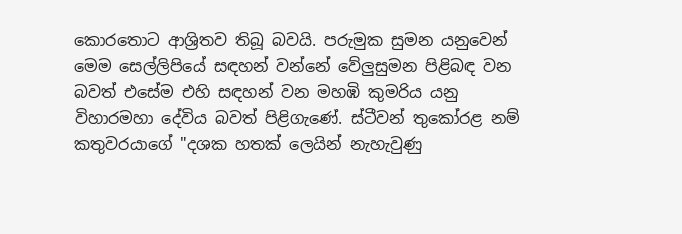කොරතොට ආශ්‍රිතව තිබූ බවයි. පරුමුක සුමන යනුවෙන් මෙම සෙල්ලිපියේ සඳහන් වන්නේ වේලුසුමන පිළිබඳ වන බවත් එසේම එහි සඳහන් වන මහඹි කුමරිය යනු විහාරමහා දේවිය බවත් පිළිගැණේ. ස්ටීවන් තුකෝරළ නම් කතුවරයාගේ "දශක හතක් ලෙයින් නැහැවුණු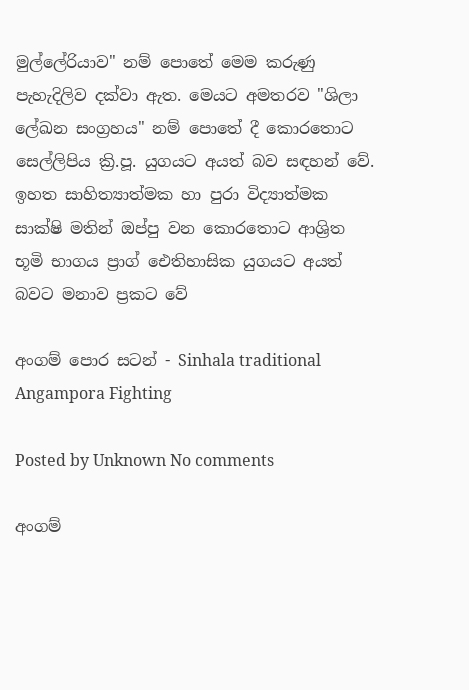මුල්ලේරියාව" නම් පොතේ මෙම කරුණු පැහැදිලිව දක්වා ඇත. මෙයට අමතරව "ශිලා ලේඛන සංග්‍රහය" නම් පොතේ දී කොරතොට සෙල්ලිපිය ක්‍රි.පූ. යුගයට අයත් බව සඳහන් වේ. ඉහත සාහිත්‍යාත්මක හා පුරා විද්‍යාත්මක සාක්ෂි මතින් ඔප්පු වන කොරතොට ආශ්‍රිත භූමි භාගය ප්‍රාග් ‍ඓතිහාසික යුගයට අයත් බවට මනාව ප්‍රකට වේ

අංගම් පොර සටන් - Sinhala traditional Angampora Fighting

Posted by Unknown No comments

අංගම්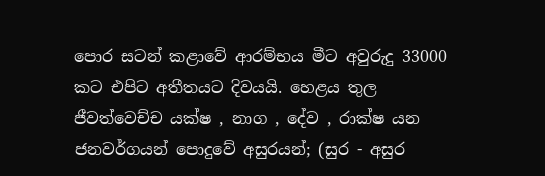පොර සටන් කළාවේ ආරම්භය මීට අවුරුදු 33000 කට එපිට අතීතයට දිවයයි. හෙළය තුල ජීවත්වෙච්ච යක්ෂ , නාග , දේව , රාක්ෂ යන ජනවර්ගයන් පොදුවේ අසුරයන්; (සුර - අසුර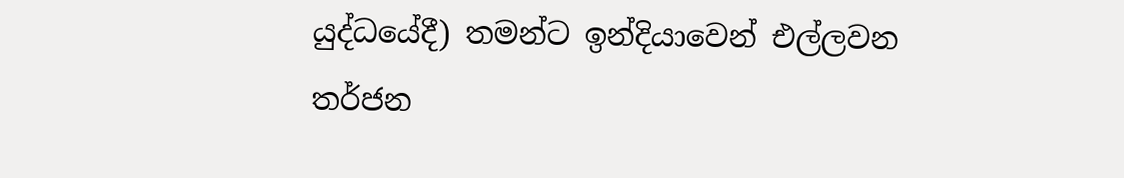යුද්ධයේදී) තමන්ට ඉන්දියාවෙන් එල්ලවන තර්ජන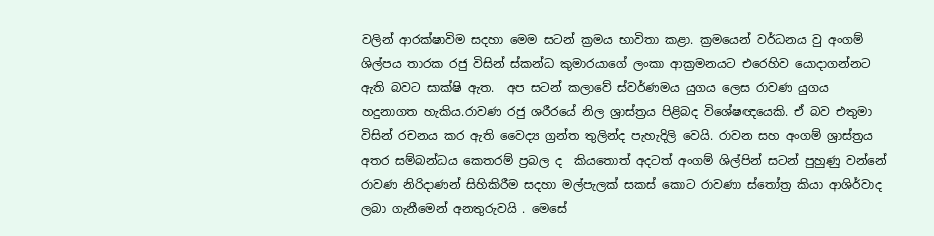වලින් ආරක්ෂාවිම සදහා මෙම සටන් ක්‍රමය භාවිතා කළා. ක්‍රමයෙන් වර්ධනය වු අංගම් ශිල්පය තාරක රජු විසින් ස්කන්ධ කුමාරයාගේ ලංකා ආක්‍රමනයට එරෙහිව යොදාගන්නට ඇති බවට සාක්ෂි ඇත.  අප සටන් කලාවේ ස්වර්ණමය යුගය ලෙස රාවණ යුගය හදුනාගත හැකිය.රාවණ රජු ශරීරයේ නිල ශ්‍රාස්ත්‍රය පිළිබද විශේෂඥයෙකි. ඒ බව එතුමා විසින් රචනය කර ඇති වෛද්‍ය ග්‍රන්ත තුලින්ද පැහැදිලි වෙයි. රාවන සහ අංගම් ශ්‍රාස්ත්‍රය අතර සම්බන්ධය කෙතරම් ප්‍රබල ද  කියතොත් අදටත් අංගම් ශිල්පින් සටන් පුහුණු වන්නේ රාවණ නිරිදාණන් සිහිකිරීම සදහා මල්පැලක් සකස් කොට රාවණා ස්තෝත්‍ර කියා ආශිර්වාද ලබා ගැනීමෙන් අනතුරුවයි . මෙසේ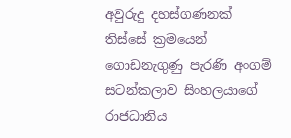අවුරුදු දහස්ගණනක් තිස්සේ ක්‍රමයෙන් ගොඩනැගුණු පැරණි අංගම් සටන්කලාව සිංහලයාගේ රාජධානිය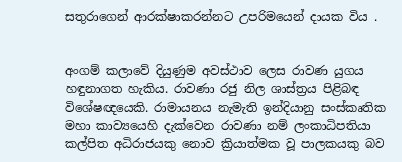සතුරාගෙන් ආරක්ෂාකරන්නට උපරිමයෙන් දායක විය .


අංගම් කලාවේ දියුණුම අවස්ථාව ලෙස රාවණ යුගය හඳුනාගත හැකිය. රාවණා රජු නිල ශාස්ත්‍රය පිළිබඳ විශේෂඥයෙකි. රාමායනය නැමැති ඉන්දියානු සංස්කෘතික මහා කාව්‍යයෙහි දැක්වෙන රාවණා නම් ලංකාධිපතියා කල්පිත අධිරාජයකු නොව ක්‍රියාත්මක වූ පාලකයකු බව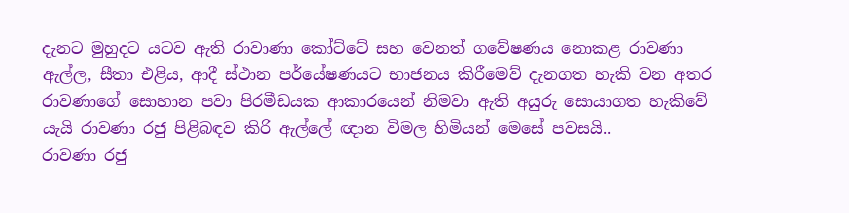දැනට මුහුදට යටව ඇති රාවාණා කෝට්ටේ සහ වෙනත් ගවේෂණය නොකළ රාවණා ඇල්ල, සීතා එළිය, ආදී ස්ථාන පර්යේෂණයට භාජනය කිරීමෙව් දැනගත හැකි වන අතර රාවණාගේ සොහාන පවා පිරමීඩයක ආකාරයෙන් නිමවා ඇති අයුරු සොයාගත හැකිවේ යැයි රාවණා රජු පිළිබඳව කිරි ඇල්ලේ ඥාන විමල හිමියන් මෙසේ පවසයි..
රාවණා රජු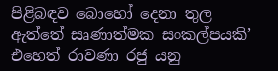පිළිබඳව බොහෝ දෙනා තුල ඇත්තේ සෘණාත්මක සංකල්පයකි’ එහෙත් රාවණා රජු යනු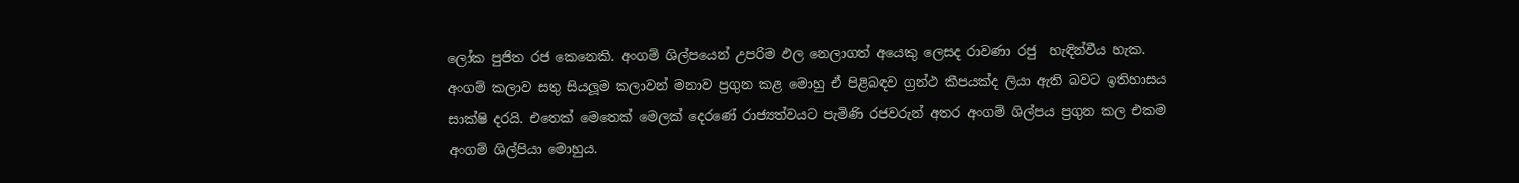ලෝක පුජිත රජ කෙනෙකි. අංගම් ශිල්පයෙන් උපරිම ඵල නෙලාගත් අයෙකු ලෙසද රාවණා රජු  හැඳින්වීය හැක.
අංගම් කලාව සතු සියලූම කලාවන් මනාව ප්‍රගුන කළ මොහු ඒ පිළිබඳව ග්‍රන්ථ කීපයක්ද ලියා ඇති බවට ඉතිහාසය සාක්ෂි දරයි. එතෙක් මෙතෙක් මෙලක් දෙරණේ රාජ්‍යත්වයට පැමිණි රජවරුන් අතර අංගම් ශිල්පය ප්‍රගුන කල එකම  අංගම් ශිල්පියා මොහුය.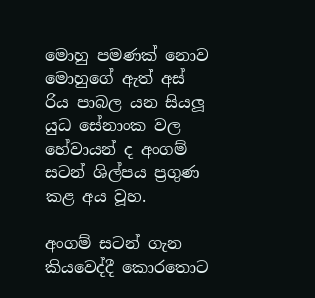මොහු පමණක් නොව මොහුගේ ඇත් අස් රිය පාබල යන සියලූ යුධ සේනාංක වල හේවායන් ද අංගම් සටන් ශිල්පය ප්‍රගුණ කළ අය වූහ.

අංගම් සටන් ගැන කියවෙද්දී කොරතොට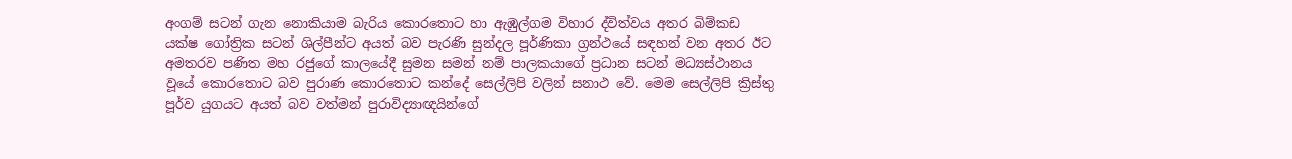අංගම් සටන් ගැන නොකියාම බැරිය කොරතොට හා ඇඹුල්ගම විහාර ද්විත්වය අතර බිම්කඩ යක්ෂ ගෝත්‍රික සටන් ශිල්පීන්ට අයත් බව පැරණි සුන්දල පූර්ණිකා ග්‍රන්ථයේ සඳහන් වන අතර ඊට අමතරව පණිත මහ රජුගේ කාලයේදී සුමන සමන් නම් පාලකයාගේ ප්‍රධාන සටන් මධ්‍යස්ථානය වූයේ කොරතොට බව පුරාණ කොරතොට කන්දේ සෙල්ලිපි වලින් සනාථ වේ. මෙම සෙල්ලිපි ක්‍රිස්තු පූර්ව යුගයට අයත් බව වත්මන් පුරාවිද්‍යාඥයින්ගේ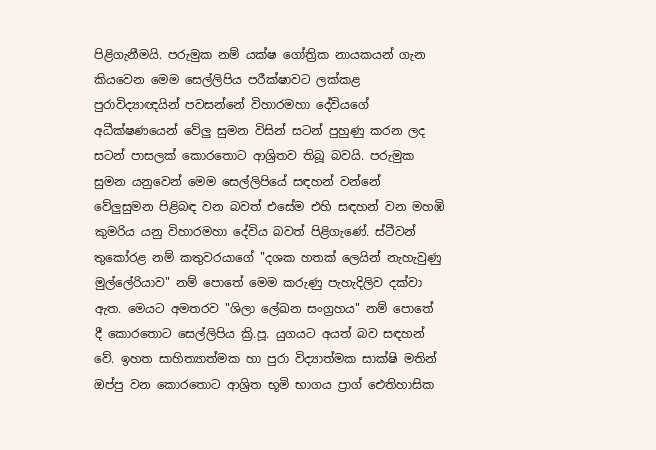පිළිගැනීමයි. පරුමුක නම් යක්ෂ ගෝත්‍රික නායකයන් ගැන කියවෙන මෙම සෙල්ලිපිය පරීක්ෂාවට ලක්කළ පුරාවිද්‍යාඥයින් පවසන්නේ විහාරමහා දේවියගේ අධීක්ෂණයෙන් වේලු සුමන විසින් සටන් පුහුණු කරන ලද සටන් පාසලක් කොරතොට ආශ්‍රිතව තිබූ බවයි. පරුමුක සුමන යනුවෙන් මෙම සෙල්ලිපියේ සඳහන් වන්නේ වේලුසුමන පිළිබඳ වන බවත් එසේම එහි සඳහන් වන මහඹි කුමරිය යනු විහාරමහා දේවිය බවත් පිළිගැණේ. ස්ටීවන් තුකෝරළ නම් කතුවරයාගේ "දශක හතක් ලෙයින් නැහැවුණු මුල්ලේරියාව" නම් පොතේ මෙම කරුණු පැහැදිලිව දක්වා ඇත. මෙයට අමතරව "ශිලා ලේඛන සංග්‍රහය" නම් පොතේ දී කොරතොට සෙල්ලිපිය ක්‍රි.පූ. යුගයට අයත් බව සඳහන් වේ. ඉහත සාහිත්‍යාත්මක හා පුරා විද්‍යාත්මක සාක්ෂි මතින් ඔප්පු වන කොරතොට ආශ්‍රිත භූමි භාගය ප්‍රාග් ‍ඓතිහාසික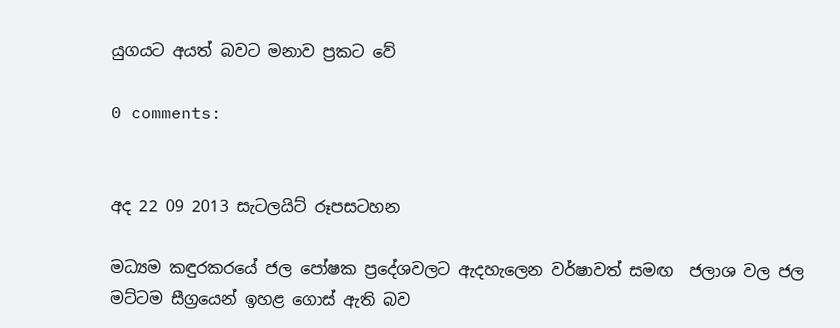යුගයට අයත් බවට මනාව ප්‍රකට වේ

0 comments:


අද 22 09 2013 සැටලයිට් රූපසටහන

මධ්‍යම කඳුරකරයේ ජල පෝෂක ප්‍රදේශවලට ඇදහැලෙන වර්ෂාවත් සමඟ  ජලාශ වල ජල මට්ටම සීග්‍රයෙන් ඉහළ ගොස් ඇති බව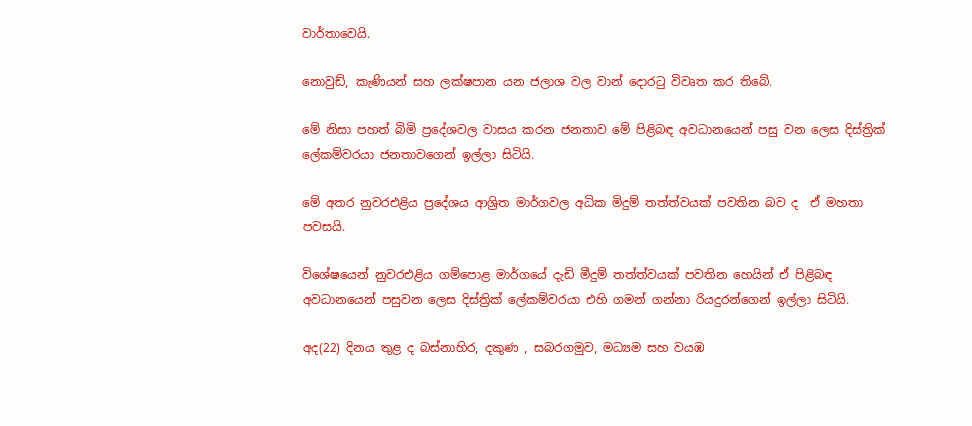වාර්තාවෙයි.

නොවුඩ්, කැණියන් සහ ලක්ෂපාන යන ජලාශ වල වාන් දොරටු විවෘත කර තිබේ.

මේ නිසා පහත් බිමි ප්‍රදේශවල වාසය කරන ජනතාව මේ පිළිබඳ අවධානයෙන් පසු වන ලෙස දිස්ත්‍රික් ලේකම්වරයා ජනතාවගෙන් ඉල්ලා සිටියි.

මේ අතර නුවරඑළිය ප්‍රදේශය ආශ්‍රිත මාර්ගවල අධික මිදුම් තත්ත්වයක් පවතින බව ද  ඒ මහතා පවසයි.

විශේෂයෙන් නුවරඑළිය ගම්පොළ මාර්ගයේ දැඩි මීදුම් තත්ත්වයක් පවතින හෙයින් ඒ පිළිබඳ අවධානයෙන් පසුවන ලෙස දිස්ත්‍රික් ලේකම්වරයා එහි ගමන් ගන්නා රියදුරන්ගෙන් ඉල්ලා සිටියි.

අද(22) දිනය තුළ ද බස්නාහිර, දකුණ , සබරගමුව, මධ්‍යම සහ වයඹ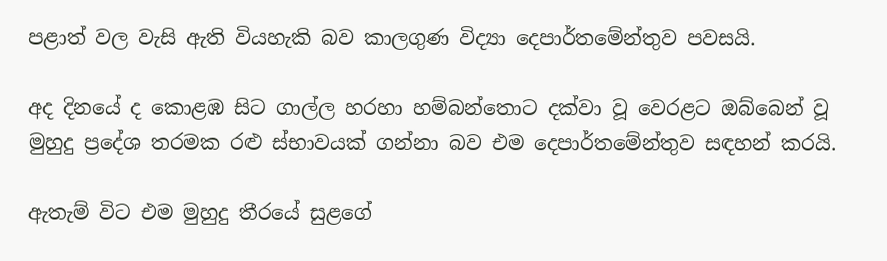පළාත් වල වැසි ඇති වියහැකි බව කාලගුණ විද්‍යා දෙපාර්තමේන්තුව පවසයි.

අද දිනයේ ද කොළඹ සිට ගාල්ල හරහා හම්බන්තොට දක්වා වූ වෙරළට ඔබ්බෙන් වූ මුහුදු ප්‍රදේශ තරමක රළු ස්භාවයක් ගන්නා බව එම දෙපාර්තමේන්තුව සඳහන් කරයි.

ඇතැම් විට එම මුහුදු තීරයේ සුළගේ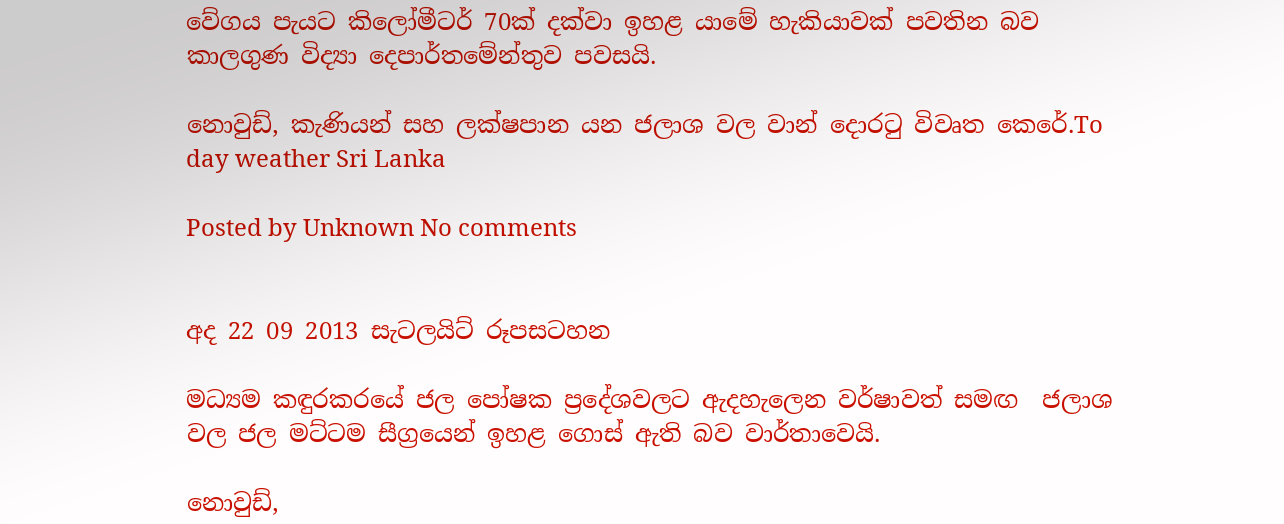වේගය පැයට කිලෝමීටර් 70ක් දක්වා ඉහළ යාමේ හැකියාවක් පවතින බව කාලගුණ විද්‍යා දෙපාර්තමේන්තුව පවසයි.

නොවුඩ්, කැණියන් සහ ලක්ෂපාන යන ජලාශ වල වාන් දොරටු විවෘත කෙරේ.To day weather Sri Lanka

Posted by Unknown No comments


අද 22 09 2013 සැටලයිට් රූපසටහන

මධ්‍යම කඳුරකරයේ ජල පෝෂක ප්‍රදේශවලට ඇදහැලෙන වර්ෂාවත් සමඟ  ජලාශ වල ජල මට්ටම සීග්‍රයෙන් ඉහළ ගොස් ඇති බව වාර්තාවෙයි.

නොවුඩ්,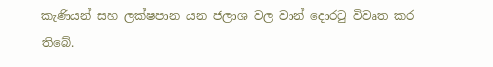කැණියන් සහ ලක්ෂපාන යන ජලාශ වල වාන් දොරටු විවෘත කර තිබේ.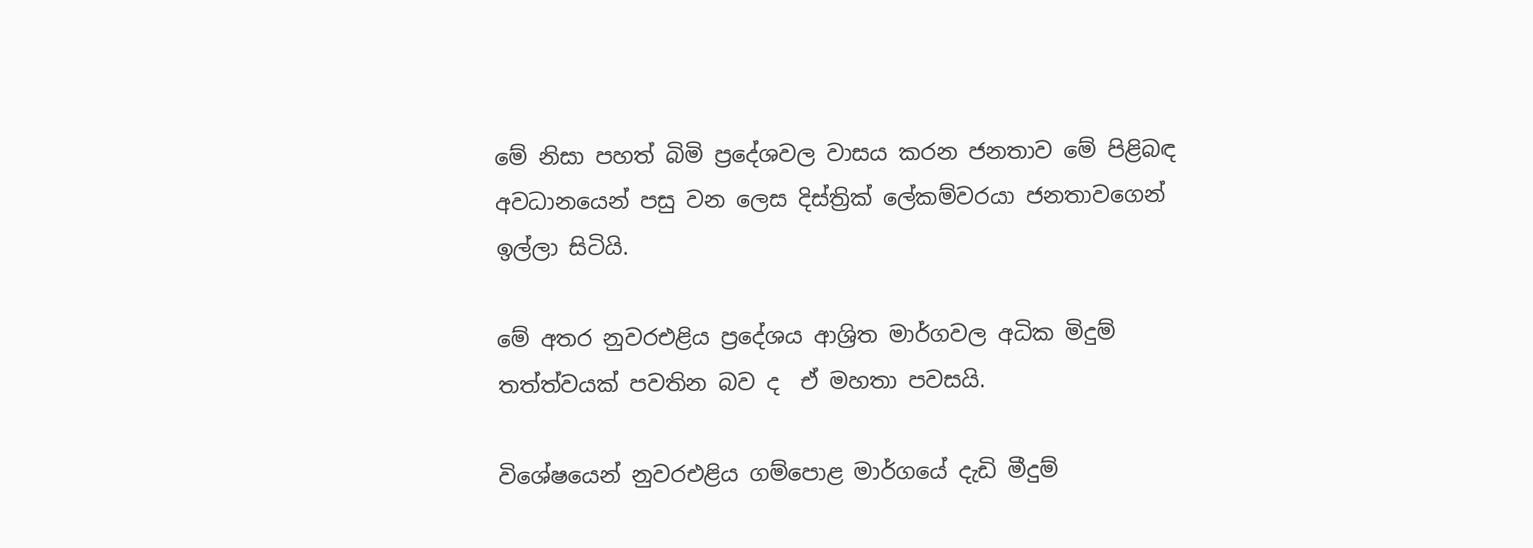මේ නිසා පහත් බිමි ප්‍රදේශවල වාසය කරන ජනතාව මේ පිළිබඳ අවධානයෙන් පසු වන ලෙස දිස්ත්‍රික් ලේකම්වරයා ජනතාවගෙන් ඉල්ලා සිටියි.

මේ අතර නුවරඑළිය ප්‍රදේශය ආශ්‍රිත මාර්ගවල අධික මිදුම් තත්ත්වයක් පවතින බව ද  ඒ මහතා පවසයි.

විශේෂයෙන් නුවරඑළිය ගම්පොළ මාර්ගයේ දැඩි මීදුම්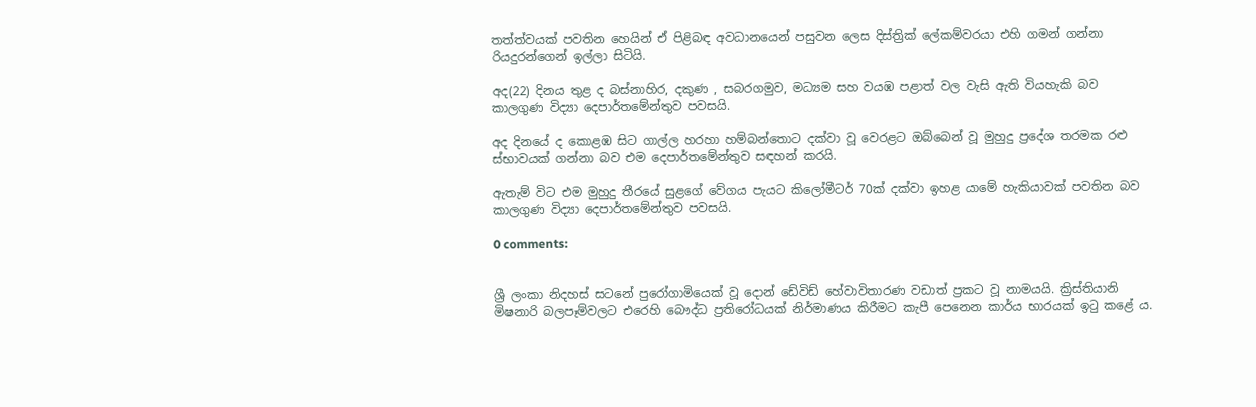තත්ත්වයක් පවතින හෙයින් ඒ පිළිබඳ අවධානයෙන් පසුවන ලෙස දිස්ත්‍රික් ලේකම්වරයා එහි ගමන් ගන්නා රියදුරන්ගෙන් ඉල්ලා සිටියි.

අද(22) දිනය තුළ ද බස්නාහිර, දකුණ , සබරගමුව, මධ්‍යම සහ වයඹ පළාත් වල වැසි ඇති වියහැකි බව කාලගුණ විද්‍යා දෙපාර්තමේන්තුව පවසයි.

අද දිනයේ ද කොළඹ සිට ගාල්ල හරහා හම්බන්තොට දක්වා වූ වෙරළට ඔබ්බෙන් වූ මුහුදු ප්‍රදේශ තරමක රළු ස්භාවයක් ගන්නා බව එම දෙපාර්තමේන්තුව සඳහන් කරයි.

ඇතැම් විට එම මුහුදු තීරයේ සුළගේ වේගය පැයට කිලෝමීටර් 70ක් දක්වා ඉහළ යාමේ හැකියාවක් පවතින බව කාලගුණ විද්‍යා දෙපාර්තමේන්තුව පවසයි.

0 comments:


ශ්‍රී ලංකා නිදහස් සටනේ පුරෝගාමියෙක් වූ දොන් ඩේවිඩ් හේවාවිතාරණ වඩාත් ප්‍රකට වූ නාමයයි. ක්‍රිස්තියානි මිෂනාරි බලපෑම්වලට එරෙහි බෞද්ධ ප්‍රතිරෝධයක් නිර්මාණය කිරීමට කැපී පෙනෙන කාර්ය භාරයක් ඉටු කළේ ය.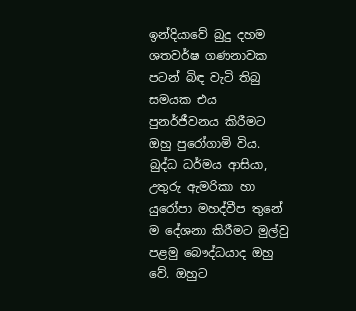ඉන්දියාවේ බුදු දහම ශතවර්ෂ ගණනාවක පටන් බිඳ වැටි තිබු සමයක එය පුනර්ජීවනය කිරීමට ඔහු පුරෝගාමි විය. බුද්ධ ධර්මය ආසියා, උතුරු ඇමරිකා හා යුරෝපා මහද්වීප තුනේ ම දේශනා කිරීමට මුල්වු පළමු බෞද්ධයාද ඔහු වේ. ඔහුට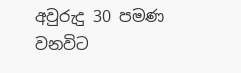අවුරුදු 30 පමණ වනවිට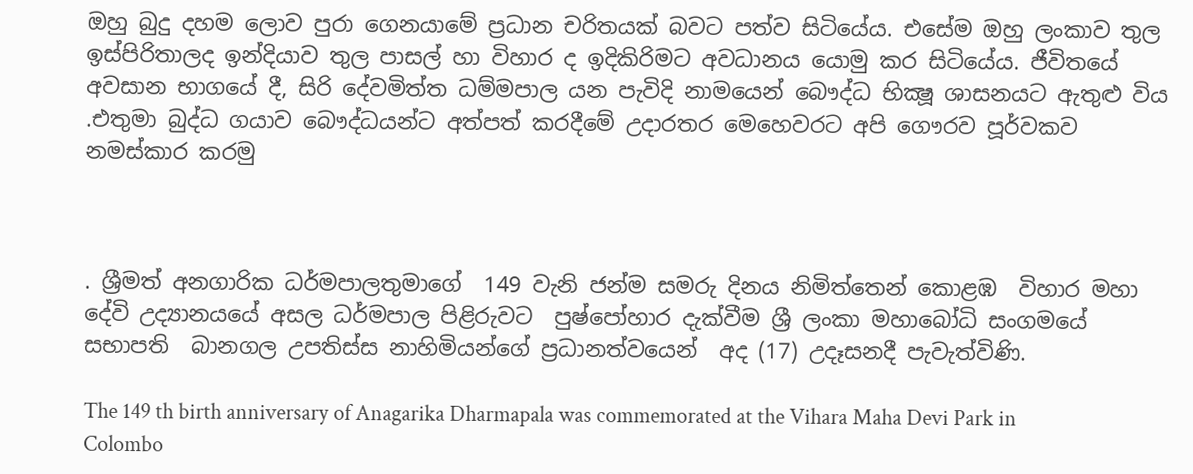ඔහු බුදු දහම ලොව පුරා ගෙනයාමේ ප්‍රධාන චරිතයක් බවට පත්ව සිටියේය. එසේම ඔහු ලංකාව තුල ඉස්පිරිතාලද ඉන්දියාව තුල පාසල් හා විහාර ද ඉදිකිරිමට අවධානය යොමු කර සිටියේය. ජීවිතයේ අවසාන භාගයේ දී, සිරි දේවමිත්ත ධම්මපාල යන පැවිදි නාමයෙන් බෞද්ධ භික්‍ෂූ ශාසනයට ඇතුළු විය .එතුමා බුද්ධ ගයාව බෞද්ධයන්ට අත්පත් කරදීමේ උදාරතර මෙහෙවරට අපි ගෞරව පූර්වකව නමස්කාර කරමු



. ශ්‍රීමත් අනගාරික ධර්මපාලතුමාගේ  149 වැනි ජන්ම සමරු දිනය නිමිත්තෙන් කොළඹ  විහාර මහා දේවි උද්‍යානයයේ අසල ධර්මපාල පිළිරුවට  පුෂ්පෝහාර දැක්වීම ශ්‍රී ලංකා මහාබෝධි සංගමයේ  සභාපති  බානගල උපතිස්ස නාහිමියන්ගේ ප්‍රධානත්වයෙන්  අද (17) උදෑසනදී පැවැත්විණි.

The 149 th birth anniversary of Anagarika Dharmapala was commemorated at the Vihara Maha Devi Park in Colombo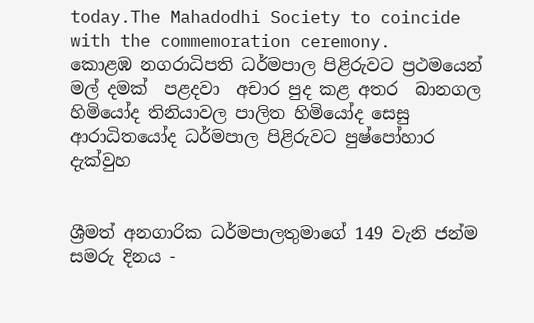today.The Mahadodhi Society to coincide with the commemoration ceremony.
කොළඹ නගරාධිපති ධර්මපාල පිළිරුවට ප්‍රථමයෙන් මල් දමක්  පළදවා  අචාර පුද කළ අතර  බානගල හිමියෝද තිනියාවල පාලිත හිමියෝද සෙසු ආරාධිතයෝද ධර්මපාල පිළිරුවට පුෂ්පෝහාර දැක්වුහ


ශ්‍රීමත් අනගාරික ධර්මපාලතුමාගේ 149 වැනි ජන්ම සමරු දිනය -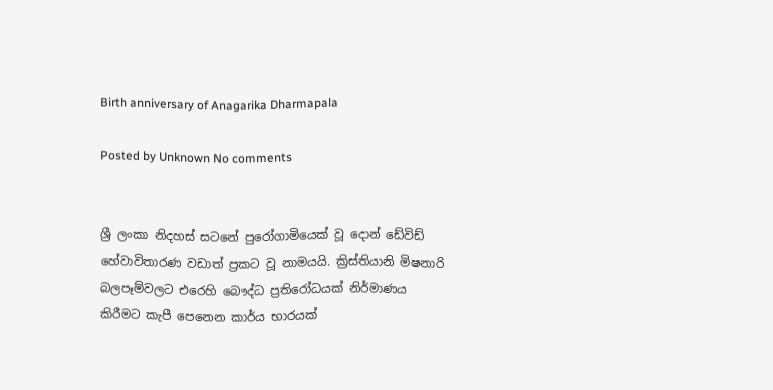Birth anniversary of Anagarika Dharmapala

Posted by Unknown No comments


ශ්‍රී ලංකා නිදහස් සටනේ පුරෝගාමියෙක් වූ දොන් ඩේවිඩ් හේවාවිතාරණ වඩාත් ප්‍රකට වූ නාමයයි. ක්‍රිස්තියානි මිෂනාරි බලපෑම්වලට එරෙහි බෞද්ධ ප්‍රතිරෝධයක් නිර්මාණය කිරීමට කැපී පෙනෙන කාර්ය භාරයක්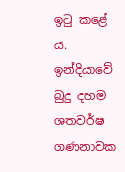ඉටු කළේ ය. ඉන්දියාවේ බුදු දහම ශතවර්ෂ ගණනාවක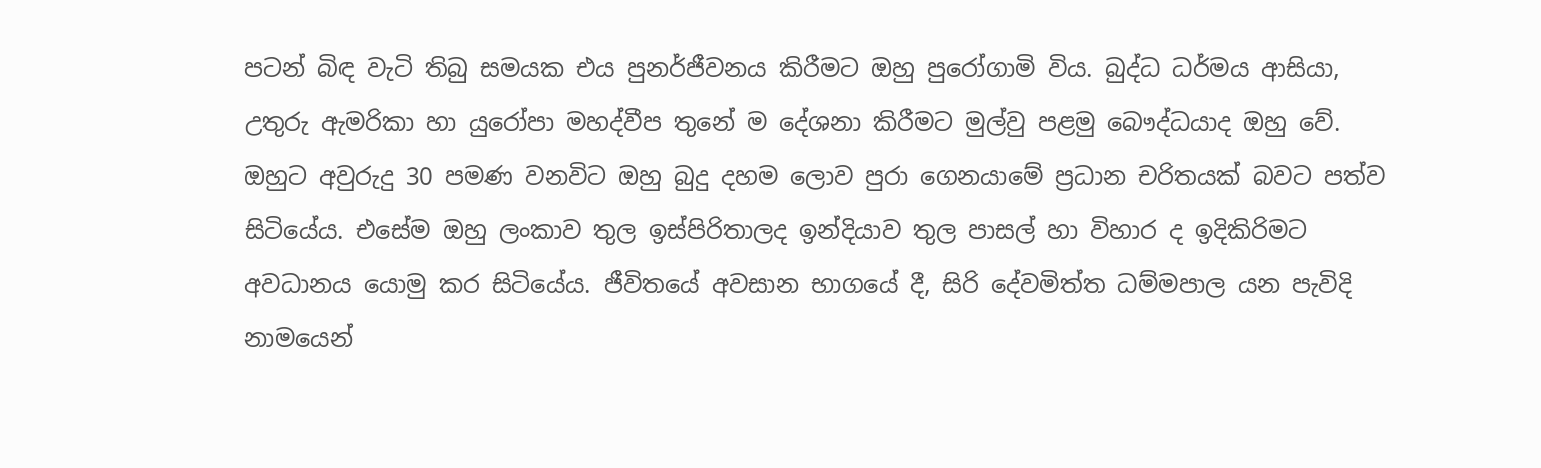පටන් බිඳ වැටි තිබු සමයක එය පුනර්ජීවනය කිරීමට ඔහු පුරෝගාමි විය. බුද්ධ ධර්මය ආසියා, උතුරු ඇමරිකා හා යුරෝපා මහද්වීප තුනේ ම දේශනා කිරීමට මුල්වු පළමු බෞද්ධයාද ඔහු වේ. ඔහුට අවුරුදු 30 පමණ වනවිට ඔහු බුදු දහම ලොව පුරා ගෙනයාමේ ප්‍රධාන චරිතයක් බවට පත්ව සිටියේය. එසේම ඔහු ලංකාව තුල ඉස්පිරිතාලද ඉන්දියාව තුල පාසල් හා විහාර ද ඉදිකිරිමට අවධානය යොමු කර සිටියේය. ජීවිතයේ අවසාන භාගයේ දී, සිරි දේවමිත්ත ධම්මපාල යන පැවිදි නාමයෙන්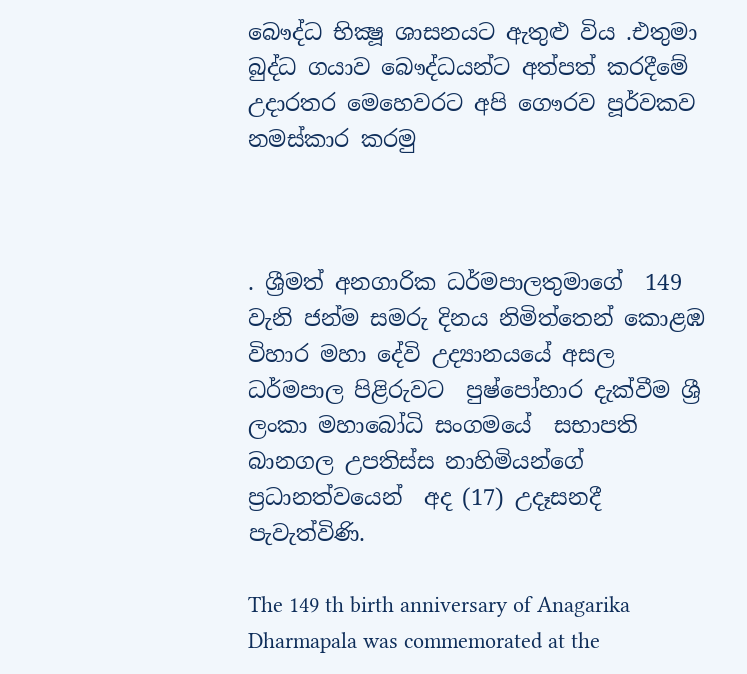බෞද්ධ භික්‍ෂූ ශාසනයට ඇතුළු විය .එතුමා බුද්ධ ගයාව බෞද්ධයන්ට අත්පත් කරදීමේ උදාරතර මෙහෙවරට අපි ගෞරව පූර්වකව නමස්කාර කරමු



. ශ්‍රීමත් අනගාරික ධර්මපාලතුමාගේ  149 වැනි ජන්ම සමරු දිනය නිමිත්තෙන් කොළඹ  විහාර මහා දේවි උද්‍යානයයේ අසල ධර්මපාල පිළිරුවට  පුෂ්පෝහාර දැක්වීම ශ්‍රී ලංකා මහාබෝධි සංගමයේ  සභාපති  බානගල උපතිස්ස නාහිමියන්ගේ ප්‍රධානත්වයෙන්  අද (17) උදෑසනදී පැවැත්විණි.

The 149 th birth anniversary of Anagarika Dharmapala was commemorated at the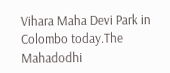Vihara Maha Devi Park in Colombo today.The Mahadodhi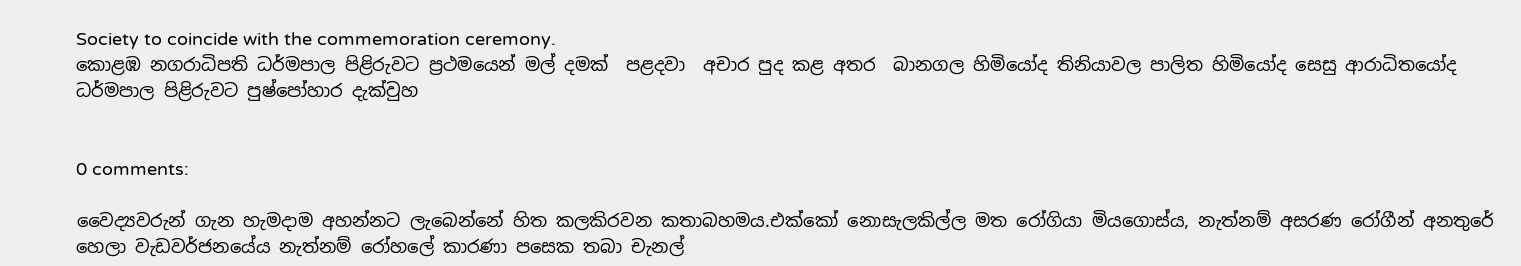Society to coincide with the commemoration ceremony.
කොළඹ නගරාධිපති ධර්මපාල පිළිරුවට ප්‍රථමයෙන් මල් දමක්  පළදවා  අචාර පුද කළ අතර  බානගල හිමියෝද තිනියාවල පාලිත හිමියෝද සෙසු ආරාධිතයෝද ධර්මපාල පිළිරුවට පුෂ්පෝහාර දැක්වුහ


0 comments:

වෛද්‍යවරුන් ගැන හැමදාම අහන්නට ලැබෙන්නේ හිත කලකිරවන කතාබහමය.එක්කෝ නොසැලකිල්ල මත රෝගියා මියගොස්ය, නැත්නම් අසරණ රෝගීන් අනතුරේ හෙලා වැඩවර්ජනයේය නැත්නම් රෝහලේ කාරණා පසෙක තබා චැනල්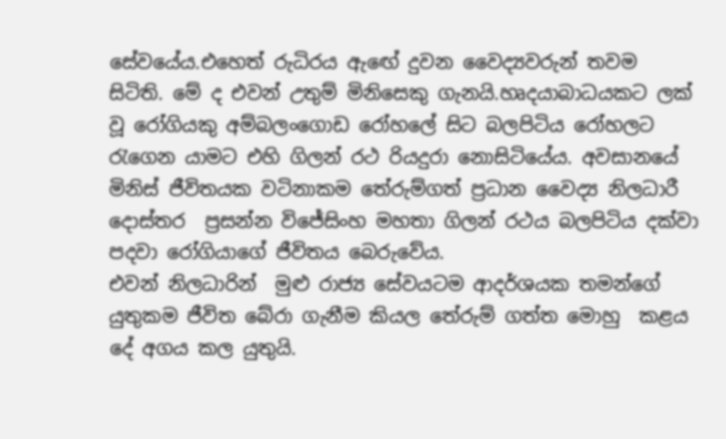සේවයේය.එහෙත් රුධිරය ඇඟේ දුවන වෛද්‍යවරුන් තවම සිටිති. මේ ද එවන් උතුම් මිනිසෙකු ගැනයි.හෘදයාබාධයකට ලක් වූ රෝගියකු අම්බලංගොඩ රෝහලේ සිට බලපිටිය රෝහලට රැගෙන යාමට එහි ගිලන් රථ රියදුරා නොසිටියේය. අවසානයේ මිනිස් ජීවිතයක වටිනාකම තේරුම්ගත් ප්‍රධාන වෛද්‍ය නිලධාරී  දොස්තර  ප්‍රසන්න විජේසිංහ මහතා ගිලන් රථය බලපිටිය දක්වා පදවා රෝගියාගේ ජීවිතය බෙරුවේය.
එවන් නිලධාරින්  මුළු රාජ්‍ය සේවයටම ආදර්ශයක තමන්ගේ යුතුකම ජීවිත බේරා ගැනීම කියල තේරුම් ගත්ත මොහු  කළය දේ අගය කල යුතුයි.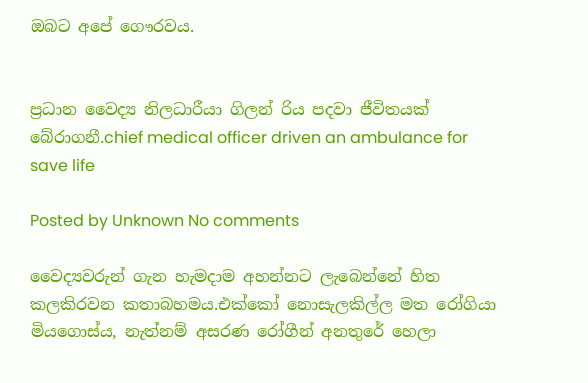ඔබට අපේ ගෞරවය.


ප්‍රධාන වෛද්‍ය නිලධාරීයා ගිලන් රිය පදවා ජීවිතයක් බේරාගනී.chief medical officer driven an ambulance for save life

Posted by Unknown No comments

වෛද්‍යවරුන් ගැන හැමදාම අහන්නට ලැබෙන්නේ හිත කලකිරවන කතාබහමය.එක්කෝ නොසැලකිල්ල මත රෝගියා මියගොස්ය, නැත්නම් අසරණ රෝගීන් අනතුරේ හෙලා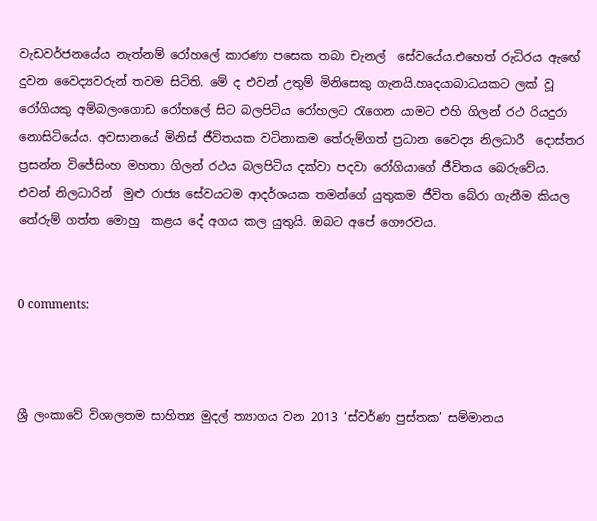වැඩවර්ජනයේය නැත්නම් රෝහලේ කාරණා පසෙක තබා චැනල්  සේවයේය.එහෙත් රුධිරය ඇඟේ දුවන වෛද්‍යවරුන් තවම සිටිති. මේ ද එවන් උතුම් මිනිසෙකු ගැනයි.හෘදයාබාධයකට ලක් වූ රෝගියකු අම්බලංගොඩ රෝහලේ සිට බලපිටිය රෝහලට රැගෙන යාමට එහි ගිලන් රථ රියදුරා නොසිටියේය. අවසානයේ මිනිස් ජීවිතයක වටිනාකම තේරුම්ගත් ප්‍රධාන වෛද්‍ය නිලධාරී  දොස්තර  ප්‍රසන්න විජේසිංහ මහතා ගිලන් රථය බලපිටිය දක්වා පදවා රෝගියාගේ ජීවිතය බෙරුවේය.
එවන් නිලධාරින්  මුළු රාජ්‍ය සේවයටම ආදර්ශයක තමන්ගේ යුතුකම ජීවිත බේරා ගැනීම කියල තේරුම් ගත්ත මොහු  කළය දේ අගය කල යුතුයි. ඔබට අපේ ගෞරවය.


0 comments:



ශ්‍රී ලංකාවේ විශාලතම සාහිත්‍ය මුදල් ත්‍යාගය වන 2013 ‘ස්වර්ණ පුස්තක’ සම්මානය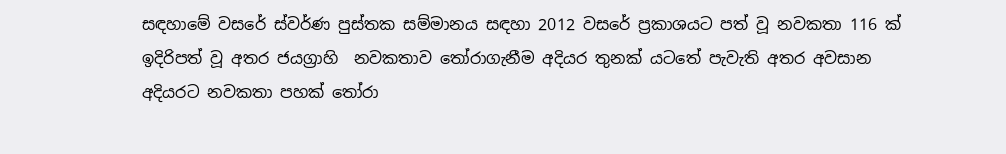සඳහාමේ වසරේ ස්වර්ණ පුස්තක සම්මානය සඳහා 2012 වසරේ ප්‍රකාශයට පත් වූ නවකතා 116 ක් ඉදිරිපත් වූ අතර ජයග්‍රාහි  නවකතාව තෝරාගැනීම අදියර තුනක් යටතේ පැවැති අතර අවසාන අදියරට නවකතා පහක් තෝරා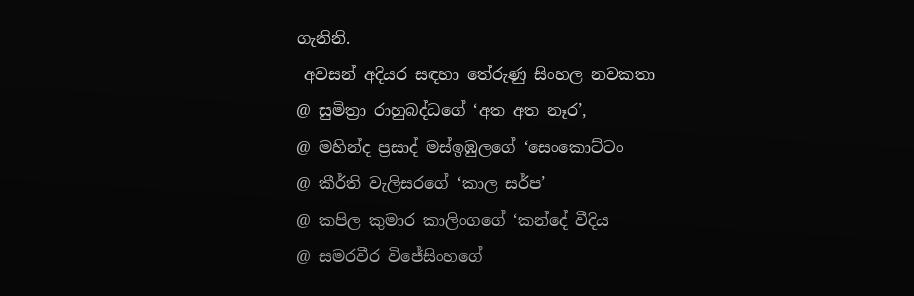ගැනිනි.
 අවසන් අදියර සඳහා තේරුණු සිංහල නවකතා
@ සුමිත්‍රා රාහුබද්ධගේ ‘අත අත නෑර’,
@ මහින්ද ප්‍රසාද් මස්ඉඹුලගේ ‘සෙංකොට්ටං
@ කීර්ති වැලිසරගේ ‘කාල සර්ප’
@ කපිල කුමාර කාලිංගගේ ‘කන්දේ වීදිය
@ සමරවීර විජේසිංහගේ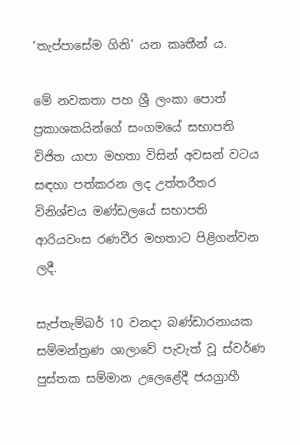‘තැප්පාසේම ගිනි’ යන කෘතීන් ය.

මේ නවකතා පහ ශ්‍රී ලංකා පොත් ප්‍රකාශකයින්ගේ සංගමයේ සභාපති විජිත යාපා මහතා විසින් අවසන් වටය සඳහා පත්කරන ලද උත්තරීතර විනිශ්චය මණ්ඩලයේ සභාපති ආරියවංස රණවීර මහතාට පිළිගන්වන ලදී.

සැප්තැම්බර් 10 වනදා බණ්ඩාරනායක සම්මන්ත්‍රණ ශාලාවේ පැවැත් වූ ස්වර්ණ පුස්තක සම්මාන උලෙළේදී ජයග්‍රාහී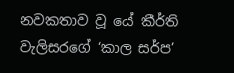නවකතාව වූ යේ කීර්ති වැලිසරගේ ‘කාල සර්ප’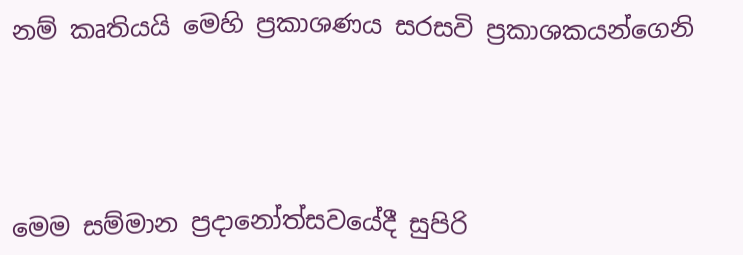නම් කෘතියයි මෙහි ප්‍රකාශණය සරසවි ප්‍රකාශකයන්ගෙනි




මෙම සම්මාන ප්‍රදානෝත්සවයේදී සුපිරි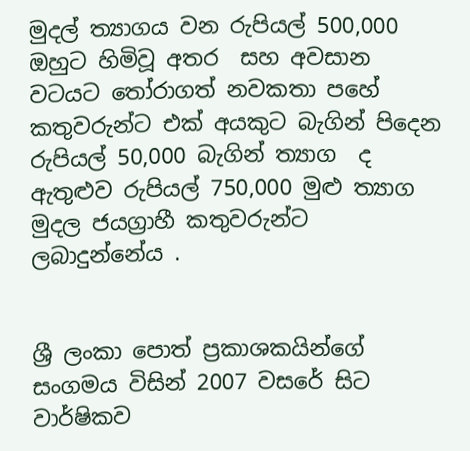මුදල් ත්‍යාගය වන රුපියල් 500,000 ඔහුට හිමිවූ අතර  සහ අවසාන වටයට තෝරාගත් නවකතා පහේ කතුවරුන්ට එක් අයකුට බැගින් පිදෙන රුපියල් 50,000 බැගින් ත්‍යාග  ද ඇතුළුව රුපියල් 750,000 මුළු ත්‍යාග මුදල ජයග්‍රාහී කතුවරුන්ට ලබාදුන්නේය .


ශ්‍රී ලංකා පොත් ප්‍රකාශකයින්ගේ සංගමය විසින් 2007 වසරේ සිට වාර්ෂිකව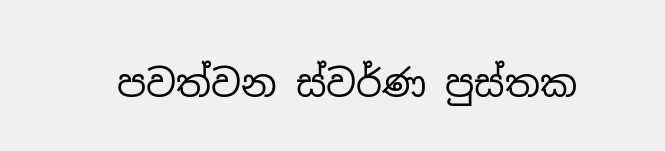පවත්වන ස්වර්ණ පුස්තක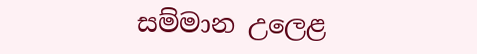සම්මාන උලෙළ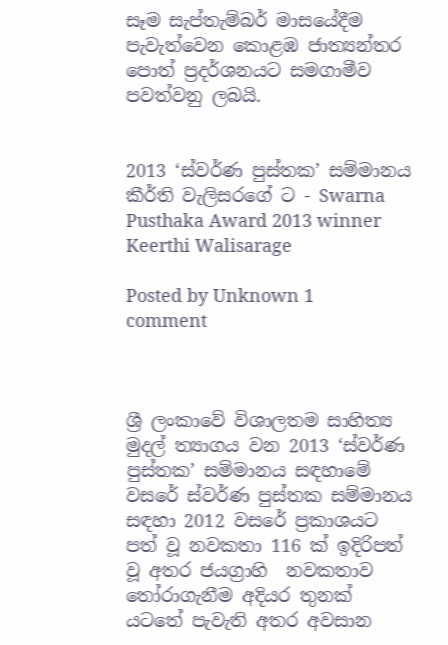සෑම සැප්තැම්බර් මාසයේදීම පැවැත්වෙන කොළඹ ජාත්‍යන්තර පොත් ප්‍රදර්ශනයට සමගාමීව පවත්වනු ලබයි.


2013 ‘ස්වර්ණ පුස්තක’ සම්මානය කීර්ති වැලිසරගේ ට - Swarna Pusthaka Award 2013 winner Keerthi Walisarage

Posted by Unknown 1 comment



ශ්‍රී ලංකාවේ විශාලතම සාහිත්‍ය මුදල් ත්‍යාගය වන 2013 ‘ස්වර්ණ පුස්තක’ සම්මානය සඳහාමේ වසරේ ස්වර්ණ පුස්තක සම්මානය සඳහා 2012 වසරේ ප්‍රකාශයට පත් වූ නවකතා 116 ක් ඉදිරිපත් වූ අතර ජයග්‍රාහි  නවකතාව තෝරාගැනීම අදියර තුනක් යටතේ පැවැති අතර අවසාන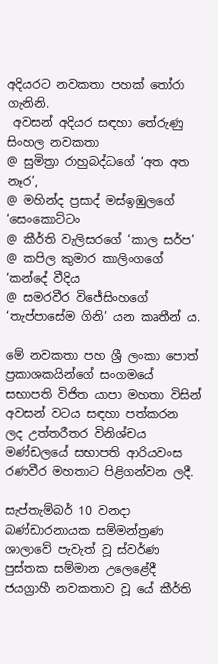අදියරට නවකතා පහක් තෝරා ගැනිනි.
 අවසන් අදියර සඳහා තේරුණු සිංහල නවකතා
@ සුමිත්‍රා රාහුබද්ධගේ ‘අත අත නෑර’,
@ මහින්ද ප්‍රසාද් මස්ඉඹුලගේ ‘සෙංකොට්ටං
@ කීර්ති වැලිසරගේ ‘කාල සර්ප’
@ කපිල කුමාර කාලිංගගේ ‘කන්දේ වීදිය
@ සමරවීර විජේසිංහගේ ‘තැප්පාසේම ගිනි’ යන කෘතීන් ය.

මේ නවකතා පහ ශ්‍රී ලංකා පොත් ප්‍රකාශකයින්ගේ සංගමයේ සභාපති විජිත යාපා මහතා විසින් අවසන් වටය සඳහා පත්කරන ලද උත්තරීතර විනිශ්චය මණ්ඩලයේ සභාපති ආරියවංස රණවීර මහතාට පිළිගන්වන ලදී.

සැප්තැම්බර් 10 වනදා බණ්ඩාරනායක සම්මන්ත්‍රණ ශාලාවේ පැවැත් වූ ස්වර්ණ පුස්තක සම්මාන උලෙළේදී ජයග්‍රාහී නවකතාව වූ යේ කීර්ති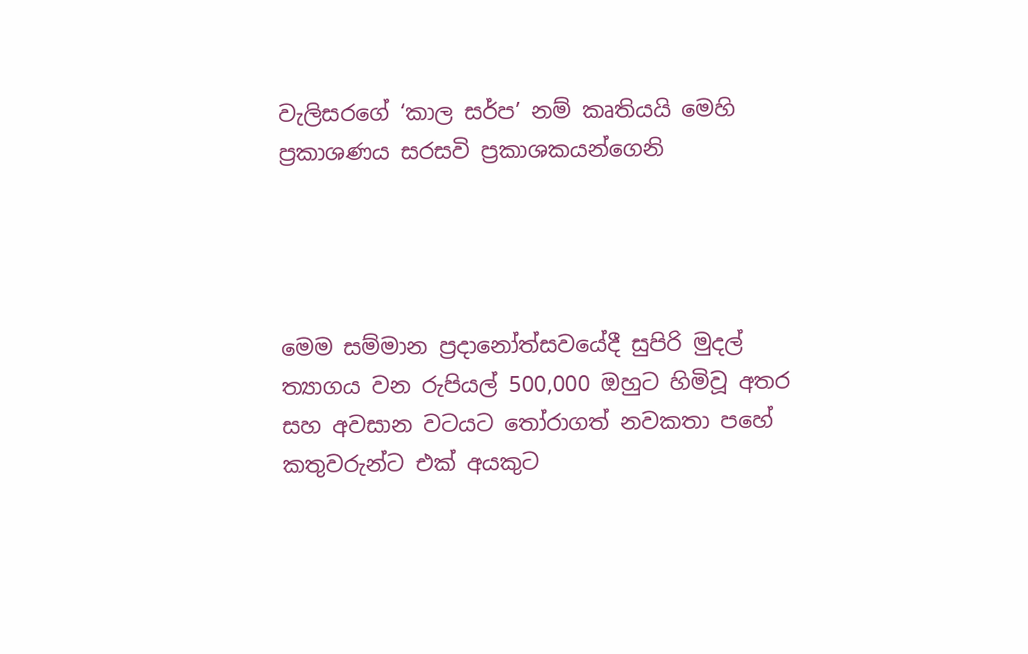වැලිසරගේ ‘කාල සර්ප’ නම් කෘතියයි මෙහි ප්‍රකාශණය සරසවි ප්‍රකාශකයන්ගෙනි




මෙම සම්මාන ප්‍රදානෝත්සවයේදී සුපිරි මුදල් ත්‍යාගය වන රුපියල් 500,000 ඔහුට හිමිවූ අතර  සහ අවසාන වටයට තෝරාගත් නවකතා පහේ කතුවරුන්ට එක් අයකුට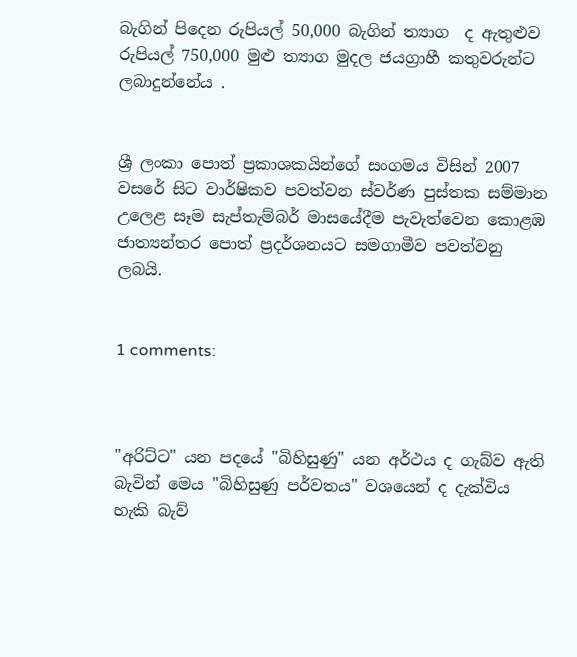බැගින් පිදෙන රුපියල් 50,000 බැගින් ත්‍යාග  ද ඇතුළුව රුපියල් 750,000 මුළු ත්‍යාග මුදල ජයග්‍රාහී කතුවරුන්ට ලබාදුන්නේය .


ශ්‍රී ලංකා පොත් ප්‍රකාශකයින්ගේ සංගමය විසින් 2007 වසරේ සිට වාර්ෂිකව පවත්වන ස්වර්ණ පුස්තක සම්මාන උලෙළ සෑම සැප්තැම්බර් මාසයේදීම පැවැත්වෙන කොළඹ ජාත්‍යන්තර පොත් ප්‍රදර්ශනයට සමගාමීව පවත්වනු ලබයි.


1 comments:



"අරිට්‌ට" යන පදයේ "බිහිසුණු" යන අර්ථය ද ගැබ්ව ඇති බැවින් මෙය "බිහිසුණු පර්වතය" වශයෙන් ද දැක්‌විය හැකි බැව්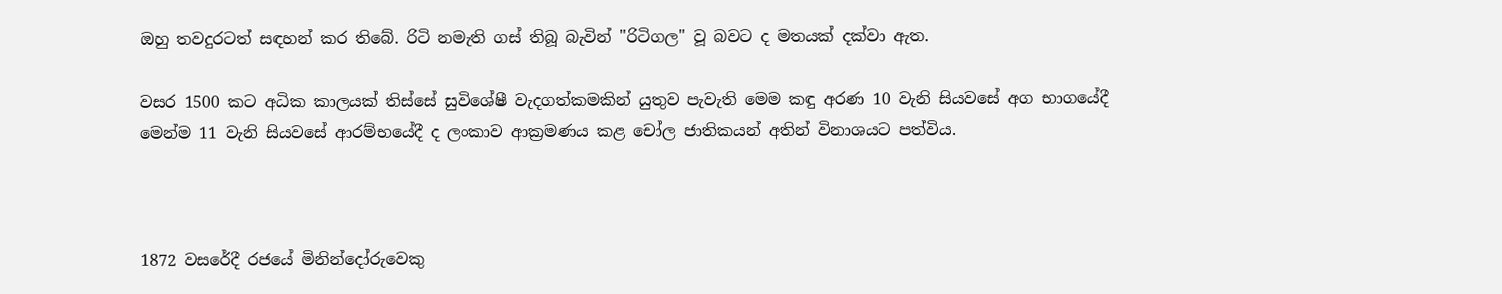ඔහු තවදුරටත් සඳහන් කර තිබේ. රිටි නමැති ගස්‌ තිබූ බැවින් "රිටිගල" වූ බවට ද මතයක්‌ දක්‌වා ඇත.

වසර 1500 කට අධික කාලයක්‌ තිස්‌සේ සුවිශේෂී වැදගත්කමකින් යුතුව පැවැති මෙම කඳු අරණ 10 වැනි සියවසේ අග භාගයේදී මෙන්ම 11 වැනි සියවසේ ආරම්භයේදී ද ලංකාව ආක්‍රමණය කළ චෝල ජාතිකයන් අතින් විනාශයට පත්විය.



1872 වසරේදී රජයේ මිනින්දෝරුවෙකු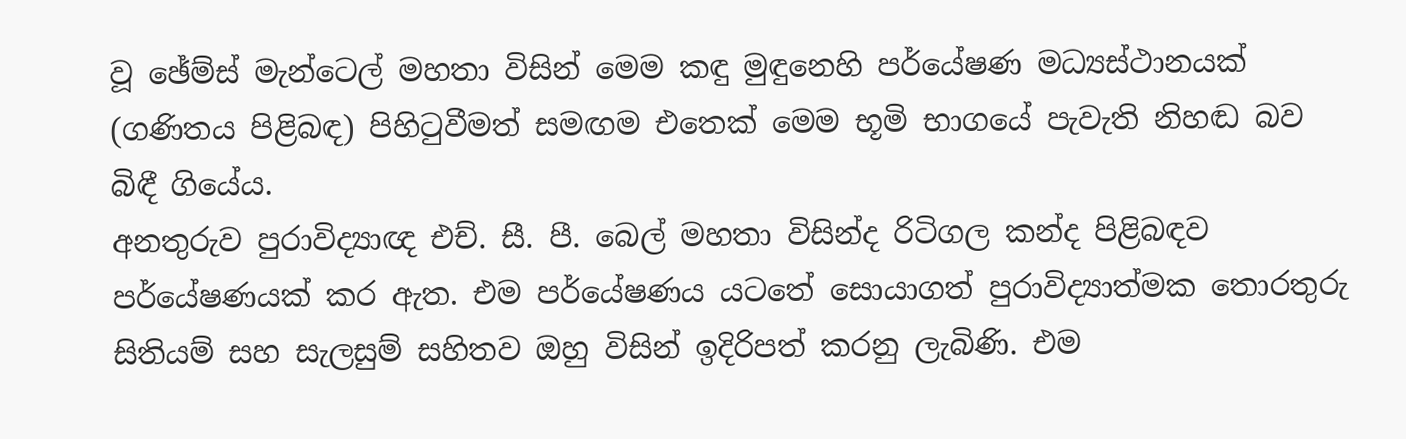වූ ඡේම්ස්‌ මැන්ටෙල් මහතා විසින් මෙම කඳු මුඳුනෙහි පර්යේෂණ මධ්‍යස්‌ථානයක්‌ (ගණිතය පිළිබඳ) පිහිටුවීමත් සමඟම එතෙක්‌ මෙම භූමි භාගයේ පැවැති නිහඬ බව බිඳී ගියේය.
අනතුරුව පුරාවිද්‍යාඥ එච්. සී. පී. බෙල් මහතා විසින්ද රිටිගල කන්ද පිළිබඳව පර්යේෂණයක්‌ කර ඇත. එම පර්යේෂණය යටතේ සොයාගත් පුරාවිද්‍යාත්මක තොරතුරු සිතියම් සහ සැලසුම් සහිතව ඔහු විසින් ඉදිරිපත් කරනු ලැබිණි. එම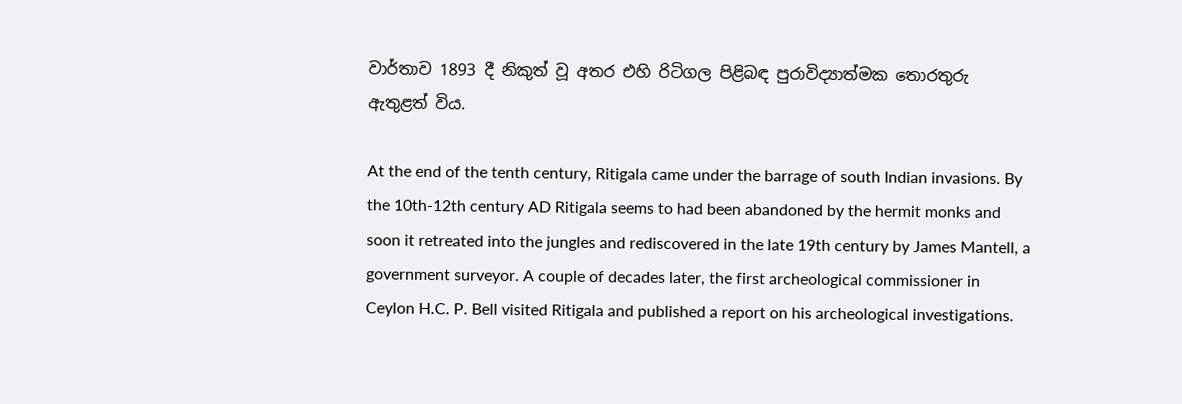වාර්තාව 1893 දී නිකුත් වූ අතර එහි රිටිගල පිළිබඳ පුරාවිද්‍යාත්මක තොරතුරු ඇතුළත් විය.

At the end of the tenth century, Ritigala came under the barrage of south Indian invasions. By the 10th-12th century AD Ritigala seems to had been abandoned by the hermit monks and soon it retreated into the jungles and rediscovered in the late 19th century by James Mantell, a government surveyor. A couple of decades later, the first archeological commissioner in Ceylon H.C. P. Bell visited Ritigala and published a report on his archeological investigations.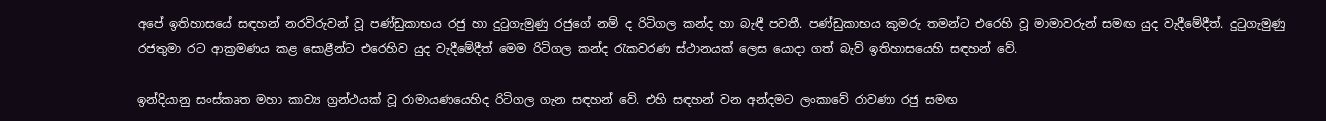අපේ ඉතිහාසයේ සඳහන් නරවිරුවන් වූ පණ්‌ඩුකාභය රජු හා දුටුගැමුණු රජුගේ නම් ද රිටිගල කන්ද හා බැඳී පවතී. පණ්‌ඩුකාභය කුමරු තමන්ට එරෙහි වූ මාමාවරුන් සමඟ යුද වැදීමේදීත්. දුටුගැමුණු රජතුමා රට ආක්‍රමණය කළ සොළීන්ට එරෙහිව යුද වැදීමේදීත් මෙම රිටිගල කන්ද රැකවරණ ස්‌ථානයක්‌ ලෙස යොදා ගත් බැව් ඉතිහාසයෙහි සඳහන් වේ.

ඉන්දියානු සංස්‌කෘත මහා කාව්‍ය ග්‍රන්ථයක්‌ වූ රාමායණයෙහිද රිටිගල ගැන සඳහන් වේ. එහි සඳහන් වන අන්දමට ලංකාවේ රාවණා රජු සමඟ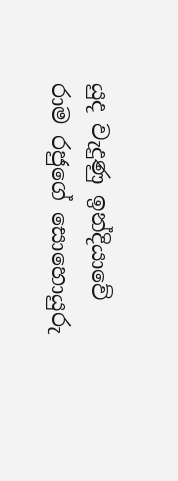යුද වැදුණු ඉන්දියාවේ රාම රජුගේ සොහොයුරු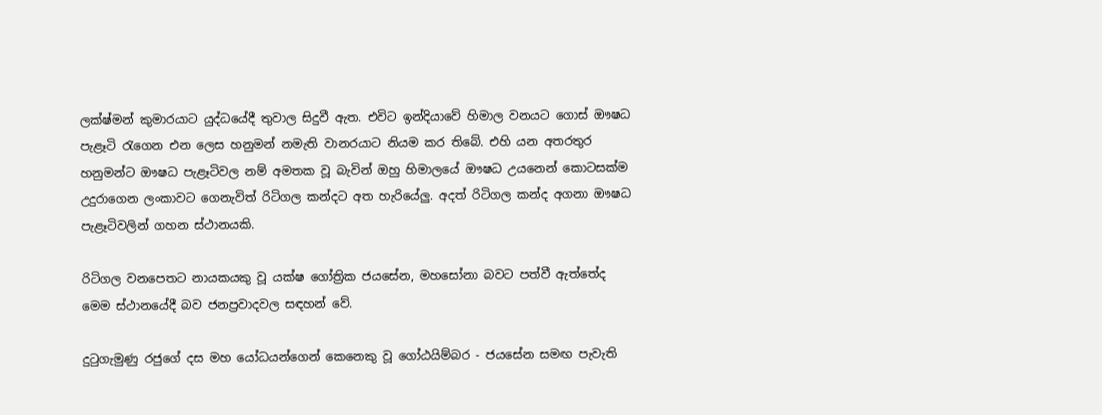ලක්‌ෂ්මන් කුමාරයාට යුද්ධයේදී තුවාල සිදුවී ඇත. එවිට ඉන්දියාවේ හිමාල වනයට ගොස්‌ ඖෂධ පැළෑටි රැගෙන එන ලෙස හනුමන් නමැති වානරයාට නියම කර තිබේ. එහි යන අතරතුර හනුමන්ට ඖෂධ පැළෑටිවල නම් අමතක වූ බැවින් ඔහු හිමාලයේ ඖෂධ උයනෙන් කොටසක්‌ම උදුරාගෙන ලංකාවට ගෙනැවිත් රිටිගල කන්දට අත හැරියේලු. අදත් රිටිගල කන්ද අගනා ඖෂධ පැළෑටිවලින් ගහන ස්‌ථානයකි.

රිටිගල වනපෙතට නායකයකු වූ යක්‌ෂ ගෝත්‍රික ජයසේන, මහසෝනා බවට පත්වී ඇත්තේද මෙම ස්‌ථානයේදී බව ජනප්‍රවාදවල සඳහන් වේ.

දුටුගැමුණු රජුගේ දස මහ යෝධයන්ගෙන් කෙනෙකු වූ ගෝඨයිම්බර - ජයසේන සමඟ පැවැති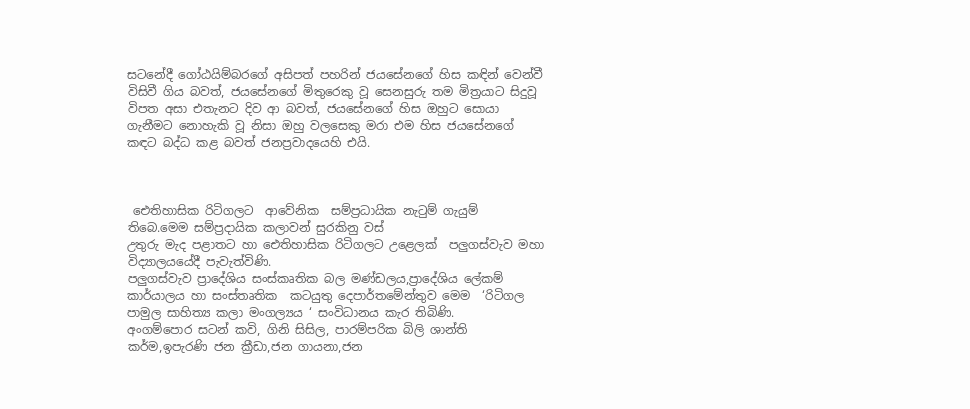සටනේදී ගෝඨයිම්බරගේ අසිපත් පහරින් ජයසේනගේ හිස කඳින් වෙන්වී විසිවී ගිය බවත්, ජයසේනගේ මිතුරෙකු වූ සෙනසුරු තම මිත්‍රයාට සිදුවූ විපත අසා එතැනට දිව ආ බවත්, ජයසේනගේ හිස ඔහුට සොයා ගැනීමට නොහැකි වූ නිසා ඔහු වලසෙකු මරා එම හිස ජයසේනගේ කඳට බද්ධ කළ බවත් ජනප්‍රවාදයෙහි එයි.



 ඓතිහාසික රිටිගලට  ආවේනික  සම්ප්‍රධායික නැටුම් ගැයුම් තිබෙ.මෙම සම්ප්‍රදායික කලාවන් සුරකිනු වස්
උතුරු මැද පළාතට හා ඓතිහාසික රිටිගලට උළෙලක්  පලුගස්වැව මහා විද්‍යාලයයේදී පැවැත්විණි.
පලුගස්වැව ප්‍රාදේශිය සංස්කෘතික බල මණ්ඩලය,ප්‍රාදේශිය ලේකම් කාර්යාලය හා සංස්තෘතික  කටයුතු දෙපාර්තමේන්තුව මෙම  ‘රිටිගල පාමුල සාහිත්‍ය කලා මංගල්‍යය ‘ සංවිධානය කැර තිබිණි.
අංගම්පොර සටන් කවි, ගිනි සිසිල, පාරම්පරික බිලි ශාන්ති කර්ම,ඉපැරණි ජන ක්‍රීඩා,ජන ගායනා,ජන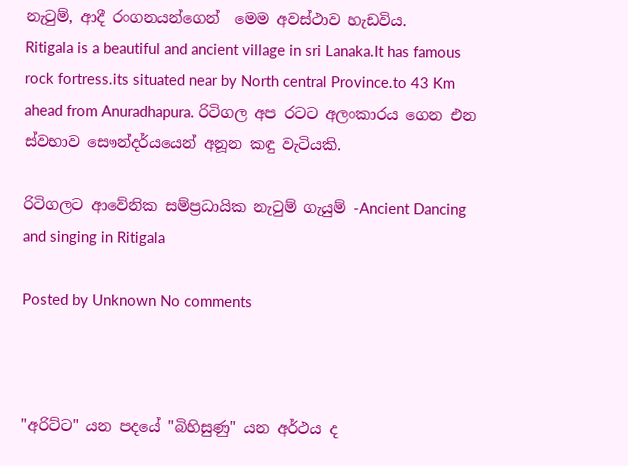නැටුම්, ආදී රංගනයන්ගෙන්  මෙම අවස්ථාව හැඩවිය.
Ritigala is a beautiful and ancient village in sri Lanaka.It has famous rock fortress.its situated near by North central Province.to 43 Km ahead from Anuradhapura. රිටිගල අප රටට අලංකාරය ගෙන එන ස්‌වභාව සෞන්දර්යයෙන් අනූන කඳු වැටියකි.

රිටිගලට ආවේනික සම්ප්‍රධායික නැටුම් ගැයුම් -Ancient Dancing and singing in Ritigala

Posted by Unknown No comments



"අරිට්‌ට" යන පදයේ "බිහිසුණු" යන අර්ථය ද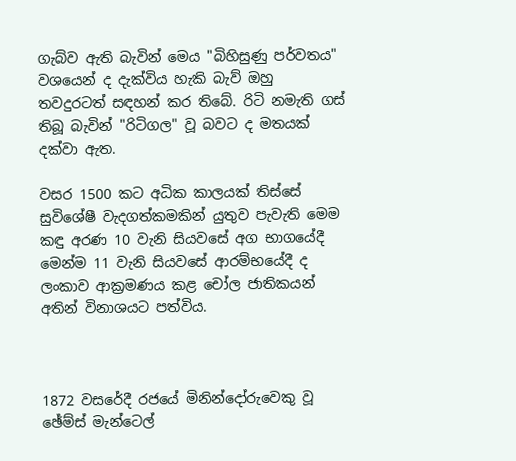ගැබ්ව ඇති බැවින් මෙය "බිහිසුණු පර්වතය" වශයෙන් ද දැක්‌විය හැකි බැව් ඔහු තවදුරටත් සඳහන් කර තිබේ. රිටි නමැති ගස්‌ තිබූ බැවින් "රිටිගල" වූ බවට ද මතයක්‌ දක්‌වා ඇත.

වසර 1500 කට අධික කාලයක්‌ තිස්‌සේ සුවිශේෂී වැදගත්කමකින් යුතුව පැවැති මෙම කඳු අරණ 10 වැනි සියවසේ අග භාගයේදී මෙන්ම 11 වැනි සියවසේ ආරම්භයේදී ද ලංකාව ආක්‍රමණය කළ චෝල ජාතිකයන් අතින් විනාශයට පත්විය.



1872 වසරේදී රජයේ මිනින්දෝරුවෙකු වූ ඡේම්ස්‌ මැන්ටෙල්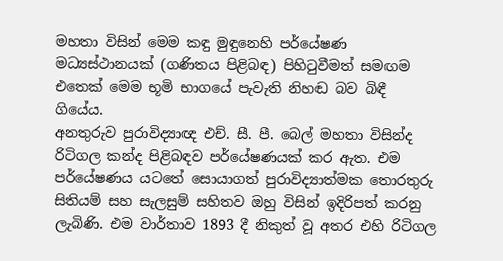මහතා විසින් මෙම කඳු මුඳුනෙහි පර්යේෂණ මධ්‍යස්‌ථානයක්‌ (ගණිතය පිළිබඳ) පිහිටුවීමත් සමඟම එතෙක්‌ මෙම භූමි භාගයේ පැවැති නිහඬ බව බිඳී ගියේය.
අනතුරුව පුරාවිද්‍යාඥ එච්. සී. පී. බෙල් මහතා විසින්ද රිටිගල කන්ද පිළිබඳව පර්යේෂණයක්‌ කර ඇත. එම පර්යේෂණය යටතේ සොයාගත් පුරාවිද්‍යාත්මක තොරතුරු සිතියම් සහ සැලසුම් සහිතව ඔහු විසින් ඉදිරිපත් කරනු ලැබිණි. එම වාර්තාව 1893 දී නිකුත් වූ අතර එහි රිටිගල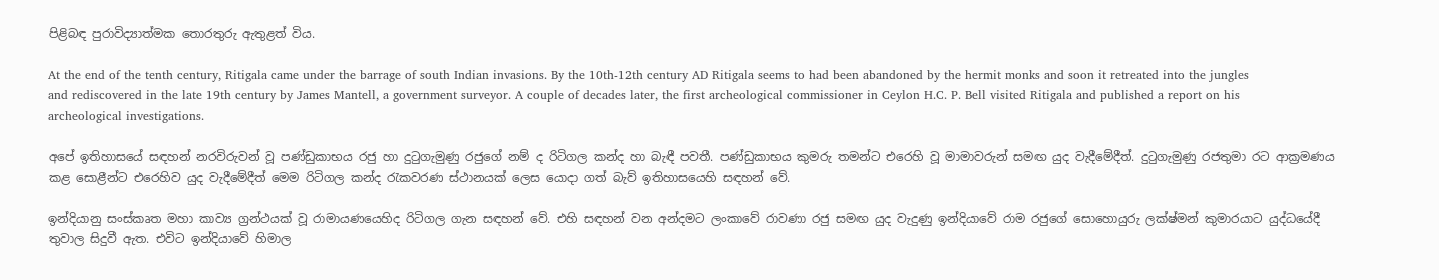පිළිබඳ පුරාවිද්‍යාත්මක තොරතුරු ඇතුළත් විය.

At the end of the tenth century, Ritigala came under the barrage of south Indian invasions. By the 10th-12th century AD Ritigala seems to had been abandoned by the hermit monks and soon it retreated into the jungles and rediscovered in the late 19th century by James Mantell, a government surveyor. A couple of decades later, the first archeological commissioner in Ceylon H.C. P. Bell visited Ritigala and published a report on his archeological investigations.

අපේ ඉතිහාසයේ සඳහන් නරවිරුවන් වූ පණ්‌ඩුකාභය රජු හා දුටුගැමුණු රජුගේ නම් ද රිටිගල කන්ද හා බැඳී පවතී. පණ්‌ඩුකාභය කුමරු තමන්ට එරෙහි වූ මාමාවරුන් සමඟ යුද වැදීමේදීත්. දුටුගැමුණු රජතුමා රට ආක්‍රමණය කළ සොළීන්ට එරෙහිව යුද වැදීමේදීත් මෙම රිටිගල කන්ද රැකවරණ ස්‌ථානයක්‌ ලෙස යොදා ගත් බැව් ඉතිහාසයෙහි සඳහන් වේ.

ඉන්දියානු සංස්‌කෘත මහා කාව්‍ය ග්‍රන්ථයක්‌ වූ රාමායණයෙහිද රිටිගල ගැන සඳහන් වේ. එහි සඳහන් වන අන්දමට ලංකාවේ රාවණා රජු සමඟ යුද වැදුණු ඉන්දියාවේ රාම රජුගේ සොහොයුරු ලක්‌ෂ්මන් කුමාරයාට යුද්ධයේදී තුවාල සිදුවී ඇත. එවිට ඉන්දියාවේ හිමාල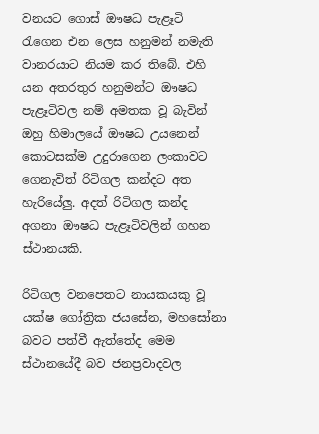වනයට ගොස්‌ ඖෂධ පැළෑටි රැගෙන එන ලෙස හනුමන් නමැති වානරයාට නියම කර තිබේ. එහි යන අතරතුර හනුමන්ට ඖෂධ පැළෑටිවල නම් අමතක වූ බැවින් ඔහු හිමාලයේ ඖෂධ උයනෙන් කොටසක්‌ම උදුරාගෙන ලංකාවට ගෙනැවිත් රිටිගල කන්දට අත හැරියේලු. අදත් රිටිගල කන්ද අගනා ඖෂධ පැළෑටිවලින් ගහන ස්‌ථානයකි.

රිටිගල වනපෙතට නායකයකු වූ යක්‌ෂ ගෝත්‍රික ජයසේන, මහසෝනා බවට පත්වී ඇත්තේද මෙම ස්‌ථානයේදී බව ජනප්‍රවාදවල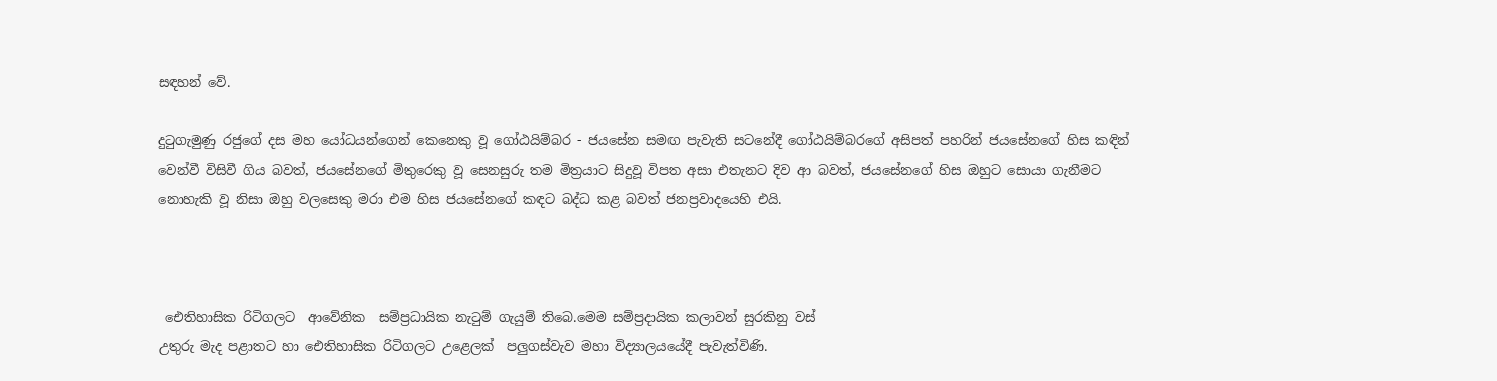සඳහන් වේ.

දුටුගැමුණු රජුගේ දස මහ යෝධයන්ගෙන් කෙනෙකු වූ ගෝඨයිම්බර - ජයසේන සමඟ පැවැති සටනේදී ගෝඨයිම්බරගේ අසිපත් පහරින් ජයසේනගේ හිස කඳින් වෙන්වී විසිවී ගිය බවත්, ජයසේනගේ මිතුරෙකු වූ සෙනසුරු තම මිත්‍රයාට සිදුවූ විපත අසා එතැනට දිව ආ බවත්, ජයසේනගේ හිස ඔහුට සොයා ගැනීමට නොහැකි වූ නිසා ඔහු වලසෙකු මරා එම හිස ජයසේනගේ කඳට බද්ධ කළ බවත් ජනප්‍රවාදයෙහි එයි.



 ඓතිහාසික රිටිගලට  ආවේනික  සම්ප්‍රධායික නැටුම් ගැයුම් තිබෙ.මෙම සම්ප්‍රදායික කලාවන් සුරකිනු වස්
උතුරු මැද පළාතට හා ඓතිහාසික රිටිගලට උළෙලක්  පලුගස්වැව මහා විද්‍යාලයයේදී පැවැත්විණි.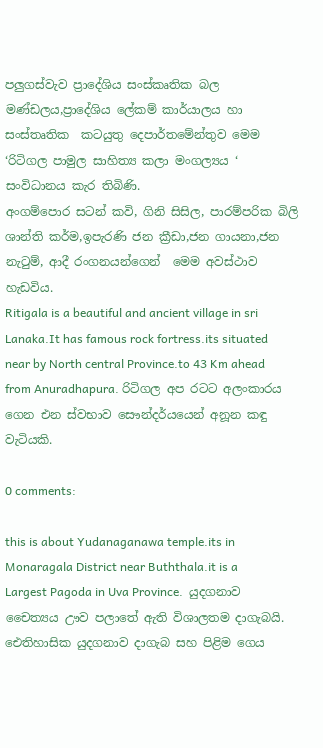පලුගස්වැව ප්‍රාදේශිය සංස්කෘතික බල මණ්ඩලය,ප්‍රාදේශිය ලේකම් කාර්යාලය හා සංස්තෘතික  කටයුතු දෙපාර්තමේන්තුව මෙම  ‘රිටිගල පාමුල සාහිත්‍ය කලා මංගල්‍යය ‘ සංවිධානය කැර තිබිණි.
අංගම්පොර සටන් කවි, ගිනි සිසිල, පාරම්පරික බිලි ශාන්ති කර්ම,ඉපැරණි ජන ක්‍රීඩා,ජන ගායනා,ජන නැටුම්, ආදී රංගනයන්ගෙන්  මෙම අවස්ථාව හැඩවිය.
Ritigala is a beautiful and ancient village in sri Lanaka.It has famous rock fortress.its situated near by North central Province.to 43 Km ahead from Anuradhapura. රිටිගල අප රටට අලංකාරය ගෙන එන ස්‌වභාව සෞන්දර්යයෙන් අනූන කඳු වැටියකි.

0 comments:

this is about Yudanaganawa temple.its in Monaragala District near Buththala.it is a Largest Pagoda in Uva Province.  යුදගනාව චෛත්‍යය ඌව පලාතේ ඇති විශාලතම දාගැබයි.
ඓතිහාසික යුදගනාව දාගැබ සහ පිළිම ගෙය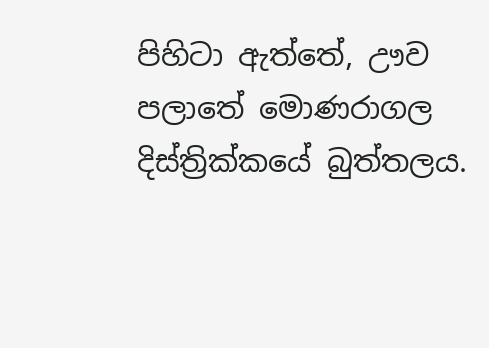පිහිටා ඇත්තේ, ඌව පලාතේ මොණරාගල දිස්ත්‍රික්කයේ බුත්තලය.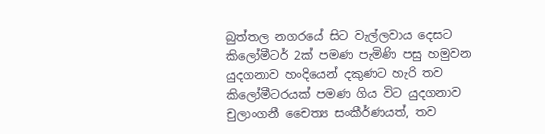බුත්තල නගරයේ සිට වැල්ලවාය දෙසට කිලෝමීටර් 2ක් පමණ පැමිණි පසු හමුවන යුදගනාව හංදියෙන් දකුණට හැරි තව කිලෝමීටරයක් පමණ ගිය විට යුදගනාව චුලාංගනී චෛත්‍ය සංකීර්ණයත්, තව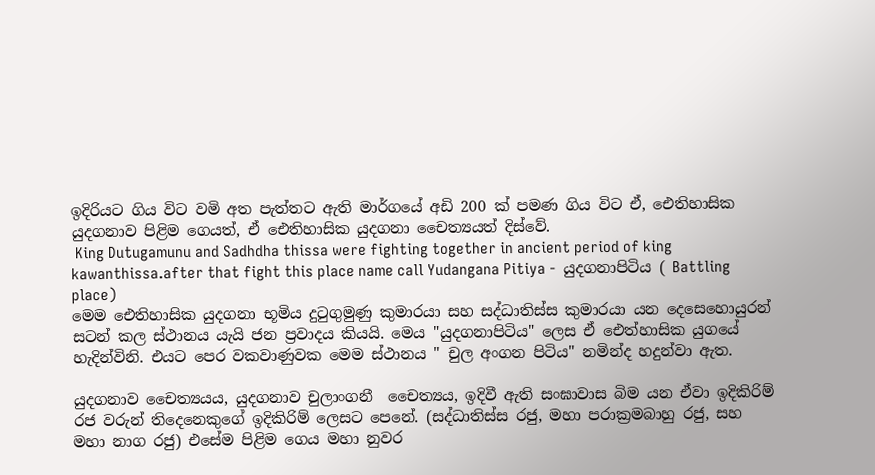ඉදිරියට ගිය විට වමි අත පැත්තට ඇති මාර්ගයේ අඩි 200 ක් පමණ ගිය විට ඒ, ඓතිහාසික යුදගනාව පිළිම ගෙයත්, ඒ ඓතිහාසික යුදගනා චෛත්‍යයත් දිස්වේ.
 King Dutugamunu and Sadhdha thissa were fighting together in ancient period of king kawanthissa.after that fight this place name call Yudangana Pitiya -  යුදගනාපිටිය ( Battling place)
මෙම ඓතිහාසික යුදගනා භූමිය දුටුගුමුණු කුමාරයා සහ සද්ධාතිස්ස කුමාරයා යන දෙසෙහොයුරන් සටන් කල ස්ථානය යැයි ජන ප්‍රවාදය කියයි. මෙය "යුදගනාපිටිය" ලෙස ඒ ඓත්හාසික යුගයේ හැදින්විනි. එයට පෙර වකවාණුවක මෙම ස්ථානය " චුල අංගන පිටිය" නමින්ද හදුන්වා ඇත.

යුදගනාව චෛත්‍යයය, යුදගනාව චුලාංගනී  චෛත්‍යය, ඉදිවී ඇති සංඝාවාස බිම යන ඒවා ඉදිකිරිම් රජ වරුන් තිදෙනෙකුගේ ඉදිකිරිම් ලෙසට පෙනේ. (සද්ධාතිස්ස රජු, මහා පරාක්‍රමබාහු රජු, සහ මහා නාග රජු) එසේම පිළිම ගෙය මහා නුවර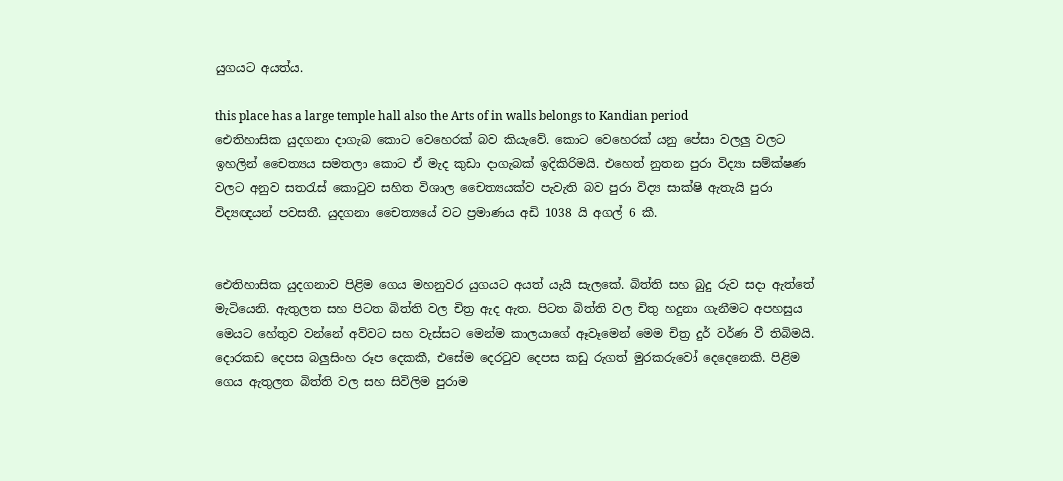යුගයට අයත්ය.

this place has a large temple hall also the Arts of in walls belongs to Kandian period
ඓතිහාසික යුදගනා දාගැබ කොට වෙහෙරක් බව කියැවේ. කොට වෙහෙරක් යනු පේසා වලලු වලට ඉහලින් චෛත්‍යය සමතලා කොට ඒ මැද කුඩා දාගැබක් ඉදිකිරිමයි. එහෙත් නුතන පුරා විද්‍යා සම්ක්ෂණ වලට අනුව සතරැස් කොටුව සහිත විශාල චෛත්‍යයක්ව පැවැති බව පුරා විද්‍ය සාක්ෂි ඇතැයි පුරා විද්‍යඥයන් පවසතී. යුදගනා චෛත්‍යයේ වට ප්‍රමාණය අඩි 1038 යි අගල් 6 කී.


ඓතිහාසික යුදගනාව පිළිම ගෙය මහනුවර යුගයට අයත් යැයි සැලකේ. බිත්ති සහ බුදු රුව සදා ඇත්තේ මැටියෙනි. ඇතුලත සහ පිටත බිත්ති වල චිත්‍ර ඇද ඇත. පිටත බිත්ති වල චිතු හදුනා ගැනීමට අපහසුය මෙයට හේතුව වන්නේ අව්වට සහ වැස්සට මෙන්ම කාලයාගේ ඈවෑමෙන් මෙම චිත්‍ර දුර් වර්ණ වී තිබිමයි. දොරකඩ දෙපස බලුසිංහ රූප දෙකකී, එසේම දෙරටුව දෙපස කඩු රුගත් මුරකරුවෝ දෙදෙනෙකි. පිළිම ගෙය ඇතුලත බිත්ති වල සහ සිවිලිම පුරාම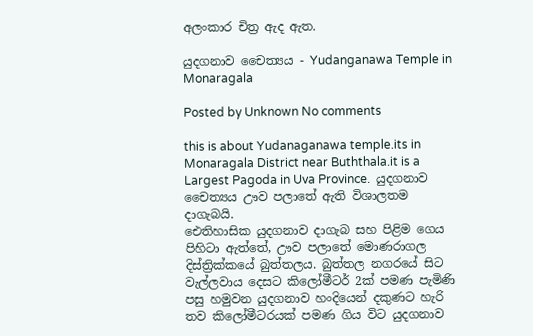අලංකාර චිත්‍ර ඇද ඇත.

යුදගනාව චෛත්‍යය - Yudanganawa Temple in Monaragala

Posted by Unknown No comments

this is about Yudanaganawa temple.its in Monaragala District near Buththala.it is a Largest Pagoda in Uva Province.  යුදගනාව චෛත්‍යය ඌව පලාතේ ඇති විශාලතම දාගැබයි.
ඓතිහාසික යුදගනාව දාගැබ සහ පිළිම ගෙය පිහිටා ඇත්තේ, ඌව පලාතේ මොණරාගල දිස්ත්‍රික්කයේ බුත්තලය. බුත්තල නගරයේ සිට වැල්ලවාය දෙසට කිලෝමීටර් 2ක් පමණ පැමිණි පසු හමුවන යුදගනාව හංදියෙන් දකුණට හැරි තව කිලෝමීටරයක් පමණ ගිය විට යුදගනාව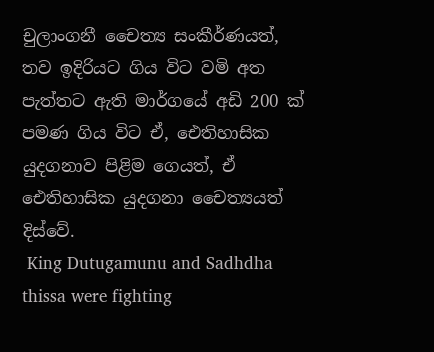චුලාංගනී චෛත්‍ය සංකීර්ණයත්, තව ඉදිරියට ගිය විට වමි අත පැත්තට ඇති මාර්ගයේ අඩි 200 ක් පමණ ගිය විට ඒ, ඓතිහාසික යුදගනාව පිළිම ගෙයත්, ඒ ඓතිහාසික යුදගනා චෛත්‍යයත් දිස්වේ.
 King Dutugamunu and Sadhdha thissa were fighting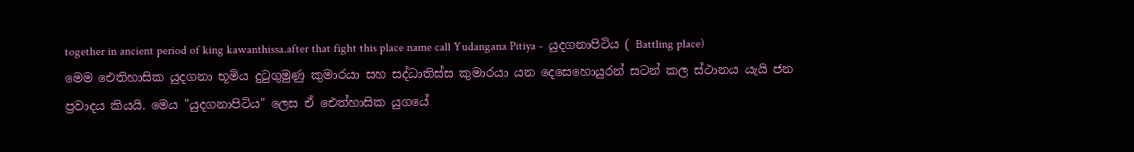together in ancient period of king kawanthissa.after that fight this place name call Yudangana Pitiya -  යුදගනාපිටිය ( Battling place)
මෙම ඓතිහාසික යුදගනා භූමිය දුටුගුමුණු කුමාරයා සහ සද්ධාතිස්ස කුමාරයා යන දෙසෙහොයුරන් සටන් කල ස්ථානය යැයි ජන ප්‍රවාදය කියයි. මෙය "යුදගනාපිටිය" ලෙස ඒ ඓත්හාසික යුගයේ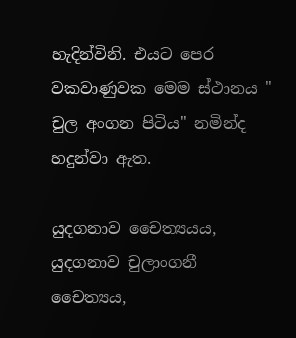හැදින්විනි. එයට පෙර වකවාණුවක මෙම ස්ථානය " චුල අංගන පිටිය" නමින්ද හදුන්වා ඇත.

යුදගනාව චෛත්‍යයය, යුදගනාව චුලාංගනී  චෛත්‍යය,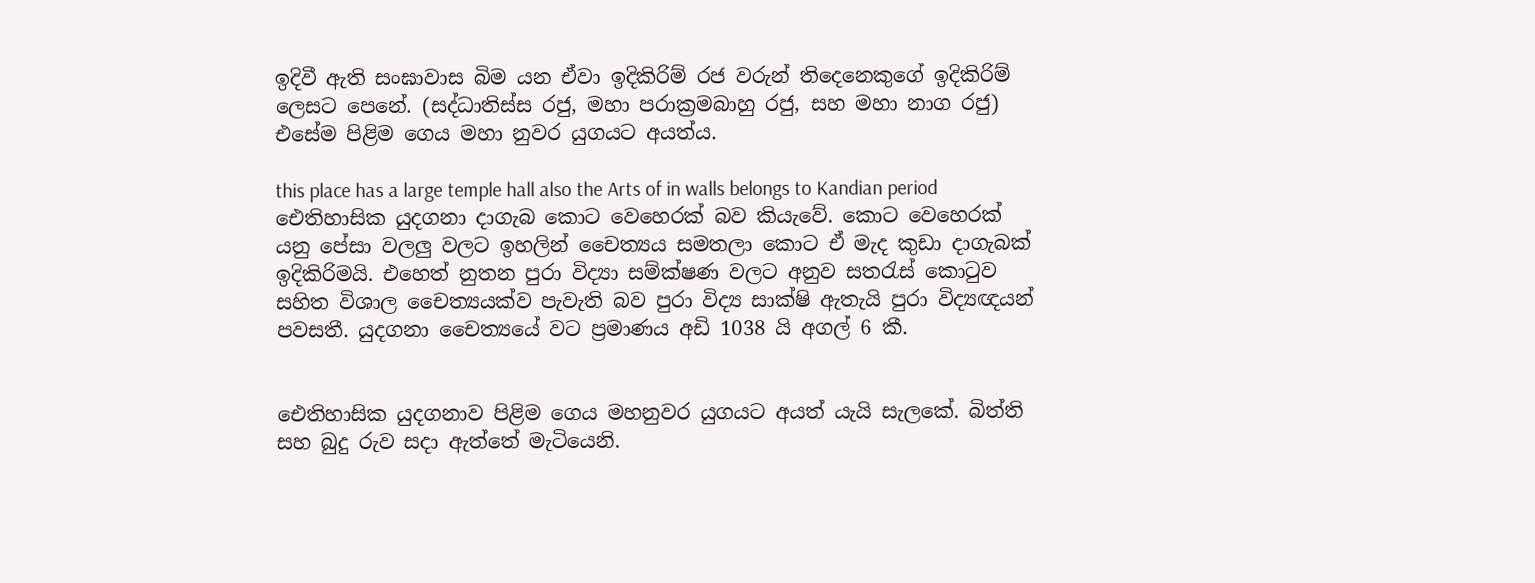ඉදිවී ඇති සංඝාවාස බිම යන ඒවා ඉදිකිරිම් රජ වරුන් තිදෙනෙකුගේ ඉදිකිරිම් ලෙසට පෙනේ. (සද්ධාතිස්ස රජු, මහා පරාක්‍රමබාහු රජු, සහ මහා නාග රජු) එසේම පිළිම ගෙය මහා නුවර යුගයට අයත්ය.

this place has a large temple hall also the Arts of in walls belongs to Kandian period
ඓතිහාසික යුදගනා දාගැබ කොට වෙහෙරක් බව කියැවේ. කොට වෙහෙරක් යනු පේසා වලලු වලට ඉහලින් චෛත්‍යය සමතලා කොට ඒ මැද කුඩා දාගැබක් ඉදිකිරිමයි. එහෙත් නුතන පුරා විද්‍යා සම්ක්ෂණ වලට අනුව සතරැස් කොටුව සහිත විශාල චෛත්‍යයක්ව පැවැති බව පුරා විද්‍ය සාක්ෂි ඇතැයි පුරා විද්‍යඥයන් පවසතී. යුදගනා චෛත්‍යයේ වට ප්‍රමාණය අඩි 1038 යි අගල් 6 කී.


ඓතිහාසික යුදගනාව පිළිම ගෙය මහනුවර යුගයට අයත් යැයි සැලකේ. බිත්ති සහ බුදු රුව සදා ඇත්තේ මැටියෙනි.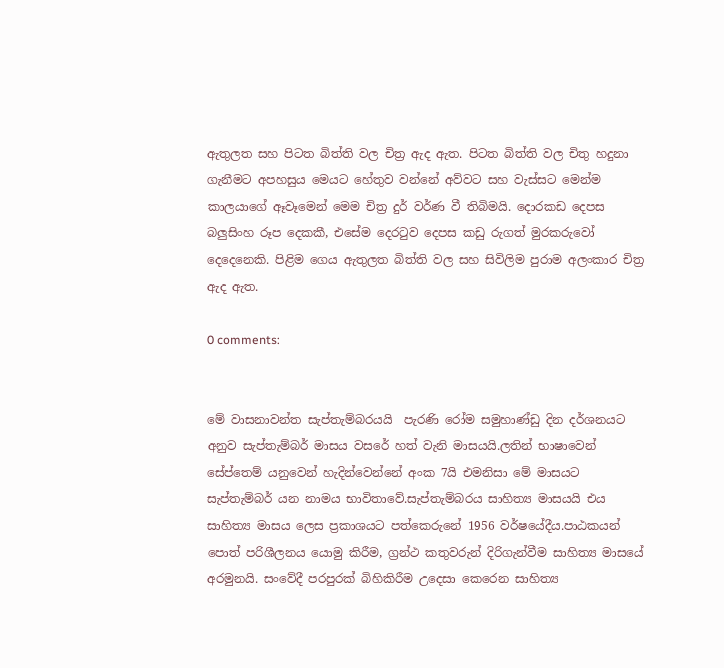ඇතුලත සහ පිටත බිත්ති වල චිත්‍ර ඇද ඇත. පිටත බිත්ති වල චිතු හදුනා ගැනීමට අපහසුය මෙයට හේතුව වන්නේ අව්වට සහ වැස්සට මෙන්ම කාලයාගේ ඈවෑමෙන් මෙම චිත්‍ර දුර් වර්ණ වී තිබිමයි. දොරකඩ දෙපස බලුසිංහ රූප දෙකකී, එසේම දෙරටුව දෙපස කඩු රුගත් මුරකරුවෝ දෙදෙනෙකි. පිළිම ගෙය ඇතුලත බිත්ති වල සහ සිවිලිම පුරාම අලංකාර චිත්‍ර ඇද ඇත.

0 comments:


මේ වාසනාවන්ත සැප්තැම්බරයයි  පැරණි රෝම සමුහාණ්ඩු දින දර්ශනයට අනුව සැප්තැම්බර් මාසය වසරේ හත් වැනි මාසයයි.ලතින් භාෂාවෙන් සේප්තෙම් යනුවෙන් හැදින්වෙන්නේ අංක 7යි එමනිසා මේ මාසයට සැප්තැම්බර් යන නාමය භාවිතාවේ.සැප්තැම්බරය සාහිත්‍ය මාසයයි එය සාහිත්‍ය මාසය ලෙස ප්‍රකාශයට පත්කෙරුනේ 1956 වර්ෂයේදීය.පාඨකයන් පොත් පරිශීලනය යොමු කිරීම, ග්‍රන්ථ කතුවරුන් දිරිගැන්වීම සාහිත්‍ය මාසයේ අරමුනයි. සංවේදී පරපුරක් බිහිකිරීම උදෙසා කෙරෙන සාහිත්‍ය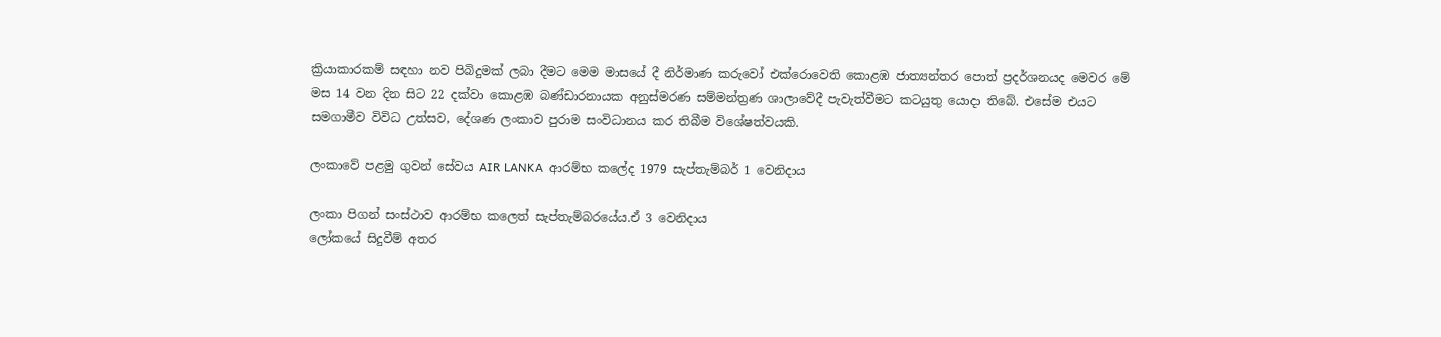ක්‍රියාකාරකම් සඳහා නව පිබිදුමක් ලබා දීමට මෙම මාසයේ දී නිර්මාණ කරුවෝ එක්රොවෙති කොළඹ ජාත්‍යන්තර පොත් ප්‍රදර්ශනයද මෙවර මේ මස 14 වන දින සිට 22 දක්වා කොළඹ බණ්ඩාරනායක අනුස්මරණ සම්මන්ත්‍රණ ශාලාවේදී පැවැත්වීමට කටයුතු යොදා තිබේ. එසේම එයට සමගාමීව විවිධ උත්සව, දේශණ ලංකාව පුරාම සංවිධානය කර තිබීම විශේෂත්වයකි.

ලංකාවේ පළමු ගුවන් සේවය AIR LANKA  ආරම්භ කලේද 1979 සැප්තැම්බර් 1 වෙනිදාය

ලංකා පිගන් සංස්ථාව ආරම්භ කලෙත් සැප්තැම්බරයේය.ඒ 3 වෙනිදාය
ලෝකයේ සිදුවීම් අතර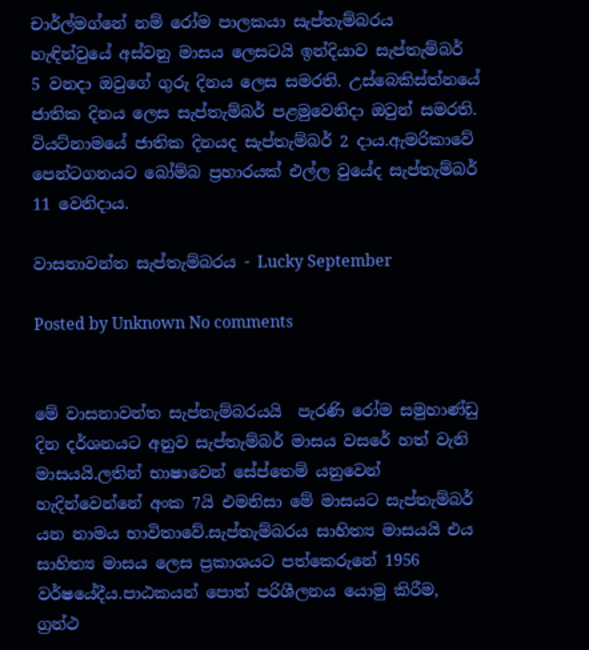චාර්ල්මග්නේ නම් රෝම පාලකයා සැප්තැම්බරය හැඳින්වුයේ අස්වනු මාසය ලෙසටයි ඉන්දියාව සැප්තැම්බර් 5 වනදා ඔවුගේ ගුරු දිනය ලෙස සමරති. උස්බෙකිස්ත්නයේ ජාතික දිනය ලෙස සැප්තැම්බර් පළමුවෙනිදා ඔවුන් සමරති. වියට්නාමයේ ජාතික දිනයද සැප්තැම්බර් 2 දාය.ඇමරිකාවේ පෙන්ටගනයට බෝම්බ ප්‍රහාරයක් එල්ල වුයේද සැප්තැම්බර් 11 වෙනිදාය.

වාසනාවන්ත සැප්තැම්බරය - Lucky September

Posted by Unknown No comments


මේ වාසනාවන්ත සැප්තැම්බරයයි  පැරණි රෝම සමුහාණ්ඩු දින දර්ශනයට අනුව සැප්තැම්බර් මාසය වසරේ හත් වැනි මාසයයි.ලතින් භාෂාවෙන් සේප්තෙම් යනුවෙන් හැදින්වෙන්නේ අංක 7යි එමනිසා මේ මාසයට සැප්තැම්බර් යන නාමය භාවිතාවේ.සැප්තැම්බරය සාහිත්‍ය මාසයයි එය සාහිත්‍ය මාසය ලෙස ප්‍රකාශයට පත්කෙරුනේ 1956 වර්ෂයේදීය.පාඨකයන් පොත් පරිශීලනය යොමු කිරීම, ග්‍රන්ථ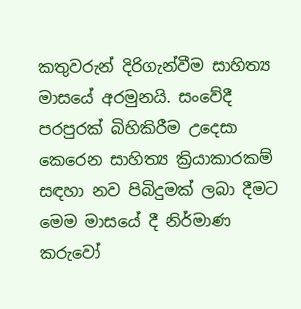කතුවරුන් දිරිගැන්වීම සාහිත්‍ය මාසයේ අරමුනයි. සංවේදී පරපුරක් බිහිකිරීම උදෙසා කෙරෙන සාහිත්‍ය ක්‍රියාකාරකම් සඳහා නව පිබිදුමක් ලබා දීමට මෙම මාසයේ දී නිර්මාණ කරුවෝ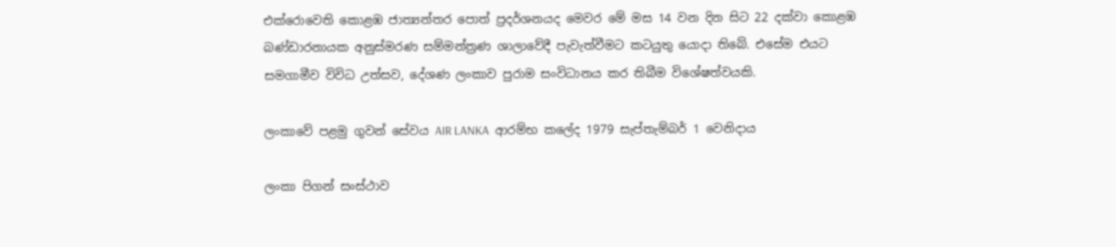එක්රොවෙති කොළඹ ජාත්‍යන්තර පොත් ප්‍රදර්ශනයද මෙවර මේ මස 14 වන දින සිට 22 දක්වා කොළඹ බණ්ඩාරනායක අනුස්මරණ සම්මන්ත්‍රණ ශාලාවේදී පැවැත්වීමට කටයුතු යොදා තිබේ. එසේම එයට සමගාමීව විවිධ උත්සව, දේශණ ලංකාව පුරාම සංවිධානය කර තිබීම විශේෂත්වයකි.

ලංකාවේ පළමු ගුවන් සේවය AIR LANKA  ආරම්භ කලේද 1979 සැප්තැම්බර් 1 වෙනිදාය

ලංකා පිගන් සංස්ථාව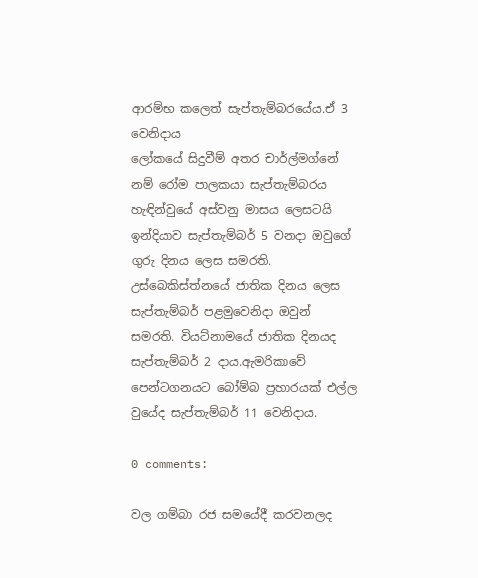ආරම්භ කලෙත් සැප්තැම්බරයේය.ඒ 3 වෙනිදාය
ලෝකයේ සිදුවීම් අතර චාර්ල්මග්නේ නම් රෝම පාලකයා සැප්තැම්බරය හැඳින්වුයේ අස්වනු මාසය ලෙසටයි ඉන්දියාව සැප්තැම්බර් 5 වනදා ඔවුගේ ගුරු දිනය ලෙස සමරති. උස්බෙකිස්ත්නයේ ජාතික දිනය ලෙස සැප්තැම්බර් පළමුවෙනිදා ඔවුන් සමරති. වියට්නාමයේ ජාතික දිනයද සැප්තැම්බර් 2 දාය.ඇමරිකාවේ පෙන්ටගනයට බෝම්බ ප්‍රහාරයක් එල්ල වුයේද සැප්තැම්බර් 11 වෙනිදාය.

0 comments:

වල ගම්බා රජ සමයේදී කරවනලද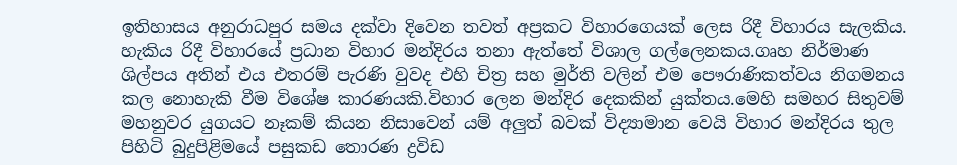ඉතිහාසය අනුරාධපුර සමය දක්වා දිවෙන තවත් අප්‍රකට විහාරගෙයක් ලෙස රිදී විහාරය සැලකිය. හැකිය රිදී විහාරයේ ප්‍රධාන විහාර මන්දිරය තනා ඇත්තේ විශාල ගල්ලෙනකය.ගෘහ නිර්මාණ ශිල්පය අතින් එය එතරම් පැරණි වුවද එහි චිත්‍ර සහ මුර්ති වලින් එම පෞරාණිකත්වය නිගමනය කල නොහැකි වීම විශේෂ කාරණයකි.විහාර ලෙන මන්දිර දෙකකින් යුක්තය.මෙහි සමහර සිතුවම් මහනුවර යුගයට නෑකම් කියන නිසාවෙන් යම් අලුත් බවක් විද්‍යාමාන වෙයි විහාර මන්දිරය තුල පිහිටි බුදුපිළිමයේ පසුකඩ තොරණ ද්‍රවිඩ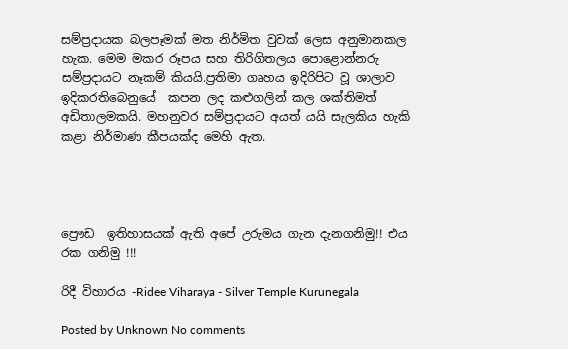සම්ප්‍රදායක බලපෑමක් මත නිර්මිත වුවක් ලෙස අනුමානකල හැක. මෙම මකර රූපය සහ තිරිගිතලය පොළොන්නරු සම්ප්‍රදායට නෑකම් කියයි.ප්‍රතිමා ගෘහය ඉදිරිපිට වූ ශාලාව ඉදිකරතිබෙනුයේ  කපන ලද කළුගලින් කල ශක්තිමත් අඩිතාලමකයි. මහනුවර සම්ප්‍රදායට අයත් යයි සැලකිය හැකි කළා නිර්මාණ කීපයක්ද මෙහි ඇත.




ප්‍රෞඩ  ඉතිහාසයක් ඇති අපේ උරුමය ගැන දැනගනිමු!! එය රක ගනිමු !!!

රිදී විහාරය -Ridee Viharaya - Silver Temple Kurunegala

Posted by Unknown No comments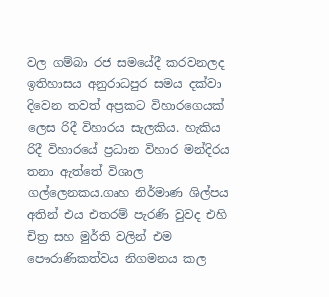වල ගම්බා රජ සමයේදී කරවනලද ඉතිහාසය අනුරාධපුර සමය දක්වා දිවෙන තවත් අප්‍රකට විහාරගෙයක් ලෙස රිදී විහාරය සැලකිය. හැකිය රිදී විහාරයේ ප්‍රධාන විහාර මන්දිරය තනා ඇත්තේ විශාල ගල්ලෙනකය.ගෘහ නිර්මාණ ශිල්පය අතින් එය එතරම් පැරණි වුවද එහි චිත්‍ර සහ මුර්ති වලින් එම පෞරාණිකත්වය නිගමනය කල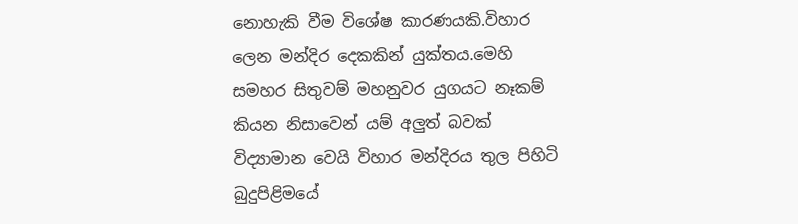නොහැකි වීම විශේෂ කාරණයකි.විහාර ලෙන මන්දිර දෙකකින් යුක්තය.මෙහි සමහර සිතුවම් මහනුවර යුගයට නෑකම් කියන නිසාවෙන් යම් අලුත් බවක් විද්‍යාමාන වෙයි විහාර මන්දිරය තුල පිහිටි බුදුපිළිමයේ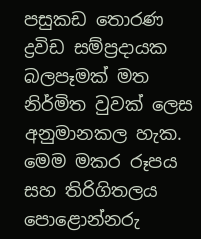පසුකඩ තොරණ ද්‍රවිඩ සම්ප්‍රදායක බලපෑමක් මත නිර්මිත වුවක් ලෙස අනුමානකල හැක. මෙම මකර රූපය සහ තිරිගිතලය පොළොන්නරු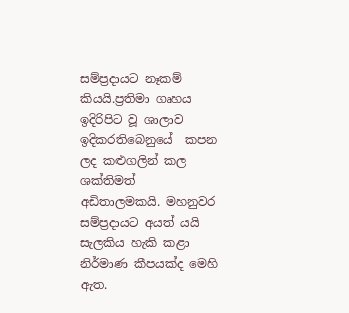සම්ප්‍රදායට නෑකම් කියයි.ප්‍රතිමා ගෘහය ඉදිරිපිට වූ ශාලාව ඉදිකරතිබෙනුයේ  කපන ලද කළුගලින් කල ශක්තිමත් අඩිතාලමකයි. මහනුවර සම්ප්‍රදායට අයත් යයි සැලකිය හැකි කළා නිර්මාණ කීපයක්ද මෙහි ඇත.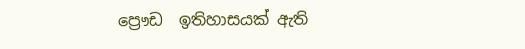ප්‍රෞඩ  ඉතිහාසයක් ඇති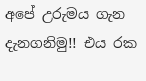අපේ උරුමය ගැන දැනගනිමු!! එය රක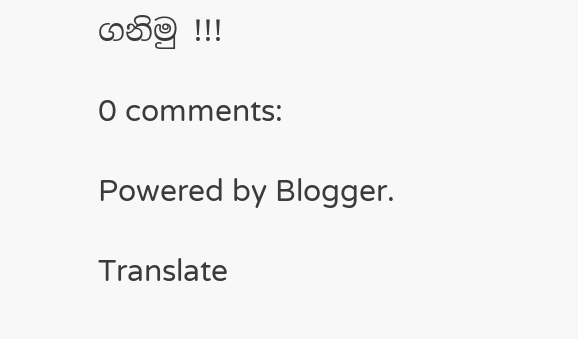ගනිමු !!!

0 comments:

Powered by Blogger.

Translate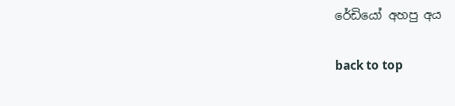රේඩියෝ අහපු අය

back to top